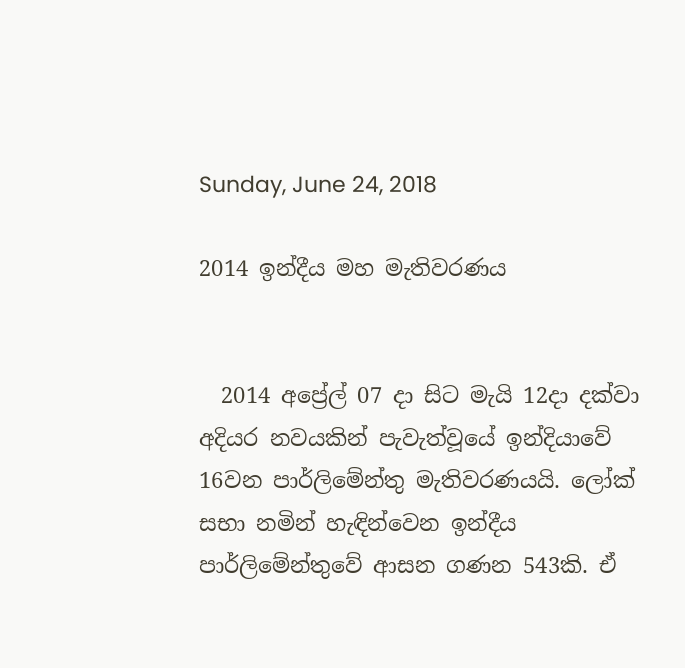Sunday, June 24, 2018

2014 ඉන්දීය මහ මැතිවරණය


  2014 අප්‍රේල් 07 දා සිට මැයි 12දා දක්වා අදියර නවයකින් පැවැත්වූයේ ඉන්දියාවේ 16වන පාර්ලිමේන්තු මැතිවරණයයි. ලෝක් සභා නමින් හැඳින්වෙන ඉන්දීය පාර්ලිමේන්තුවේ ආසන ගණන 543කි. ඒ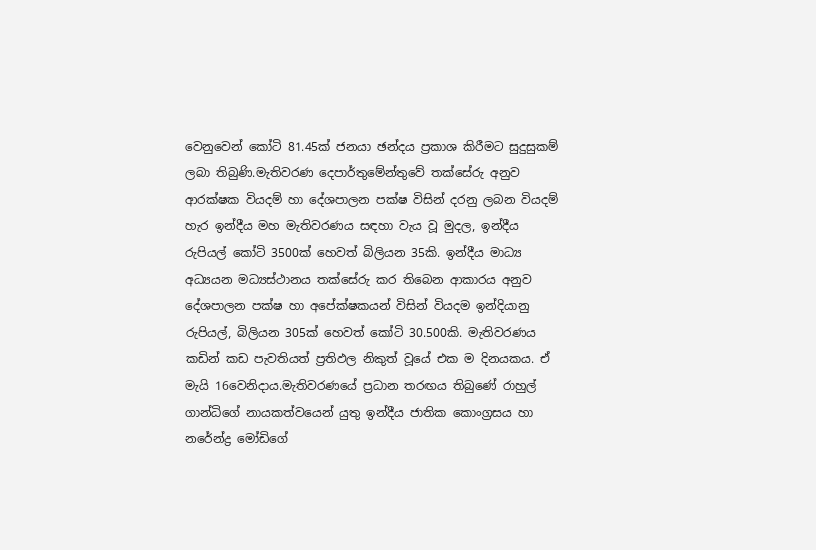වෙනුවෙන් කෝටි 81.45ක් ජනයා ඡන්දය ප්‍රකාශ කිරීමට සුදුසුකම් ලබා තිබුණි.මැතිවරණ දෙපාර්තුමේන්තුවේ තක්සේරු අනුව ආරක්ෂක වියදම් හා දේශපාලන පක්ෂ විසින් දරනු ලබන වියදම් හැර ඉන්දීය මහ මැතිවරණය සඳහා වැය වූ මුදල, ඉන්දීය රුපියල් කෝටි 3500ක් හෙවත් බිලියන 35කි. ඉන්දීය මාධ්‍ය අධ්‍යයන මධ්‍යස්ථානය තක්සේරු කර තිබෙන ආකාරය අනුව දේශපාලන පක්ෂ හා අපේක්ෂකයන් විසින් වියදම ඉන්දියානු රුපියල්, බිලියන 305ක් හෙවත් කෝටි 30.500කි. මැතිවරණය කඩින් කඩ පැවතියත් ප්‍රතිඵල නිකුත් වූයේ එක ම දිනයකය. ඒ මැයි 16වෙනිදාය.මැතිවරණයේ ප්‍රධාන තරඟය තිබුණේ රාහුල් ගාන්ධිගේ නායකත්වයෙන් යුතු ඉන්දීය ජාතික කොංග්‍රසය හා නරේන්ද්‍ර මෝඩිගේ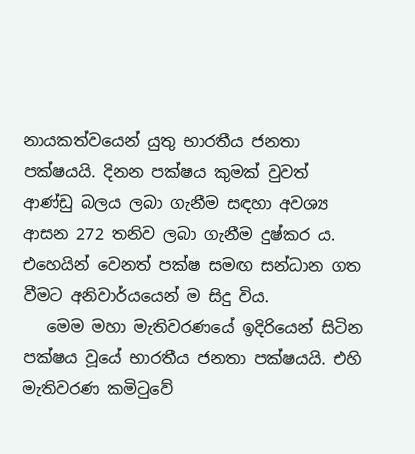නායකත්වයෙන් යුතු භාරතීය ජනතා පක්ෂයයි. දිනන පක්ෂය කුමක් වුවත් ආණ්ඩු බලය ලබා ගැනීම සඳහා අවශ්‍ය ආසන 272 තනිව ලබා ගැනීම දුෂ්කර ය. එහෙයින් වෙනත් පක්ෂ සමඟ සන්ධාන ගත වීමට අනිවාර්යයෙන් ම සිදු විය.
   මෙම මහා මැතිවරණයේ ඉදිරියෙන් සිටින පක්ෂය වූයේ භාරතීය ජනතා පක්ෂයයි. එහි මැතිවරණ කමිටුවේ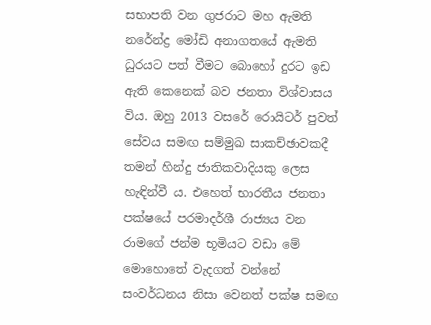සභාපති වන ගුජරාට මහ ඇමති නරේන්ද්‍ර මෝඩි අනාගතයේ ඇමති ධුරයට පත් වීමට බොහෝ දුරට ඉඩ ඇති කෙනෙක් බව ජනතා විශ්වාසය විය. ඔහු 2013 වසරේ රොයිටර් පුවත් සේවය සමඟ සම්මුඛ සාකච්ඡාවකදී තමන් හින්දු ජාතිකවාදියකු ලෙස හැඳින්වී ය. එහෙත් භාරතීය ජනතා පක්ෂයේ පරමාදර්ශී රාජ්‍යය වන රාමගේ ජන්ම භූමියට වඩා මේ මොහොතේ වැදගත් වන්නේ සංවර්ධනය නිසා වෙනත් පක්ෂ සමඟ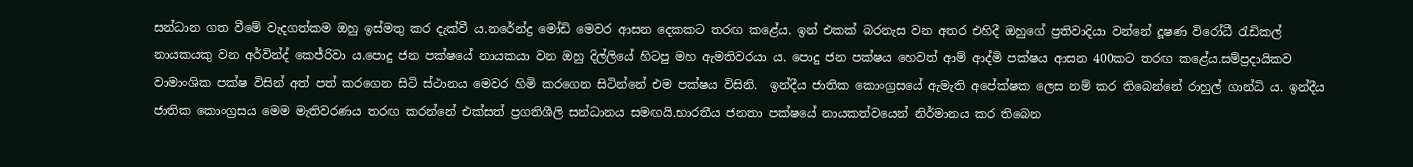සන්ධාන ගත වීමේ වැදගත්කම ඔහු ඉස්මතු කර දැක්වී ය.නරේන්ද්‍ර මෝඩි මෙවර ආසන දෙකකට තරඟ කළේය. ඉන් එකක් බරනැස වන අතර එහිදී ඔහුගේ ප්‍රතිවාදියා වන්නේ දූෂණ විරෝධී රැඩිකල් නායකයකු වන අර්වින්ද් කෙජ්රිවා ය.පොදු ජන පක්ෂයේ නායකයා වන ඔහු දිල්ලියේ හිටපු මහ ඇමතිවරයා ය. පොදු ජන පක්ෂය හෙවත් ආම් ආද්මි පක්ෂය ආසන 400කට තරඟ කළේය.සම්ප්‍රදායිකව වාමාංශික පක්ෂ විසින් අත් පත් කරගෙන සිටි ස්ථානය මෙවර හිමි කරගෙන සිටින්නේ එම පක්ෂය විසිනි.  ඉන්දීය ජාතික කොංග්‍රසයේ ඇමැති අපේක්ෂක ලෙස නම් කර තිබෙන්නේ රාහුල් ගාන්ධි ය. ඉන්දීය ජාතික කොංග්‍රසය මෙම මැතිවරණය තරඟ කරන්නේ එක්සත් ප්‍රගතිශීලි සන්ධානය සමඟයි.භාරතීය ජනතා පක්ෂයේ නායකත්වයෙන් නිර්මානය කර තිබෙන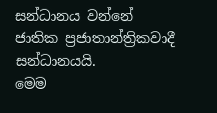සන්ධානය වන්නේ ජාතික ප්‍රජාතාන්ත්‍රිකවාදී සන්ධානයයි.
මෙම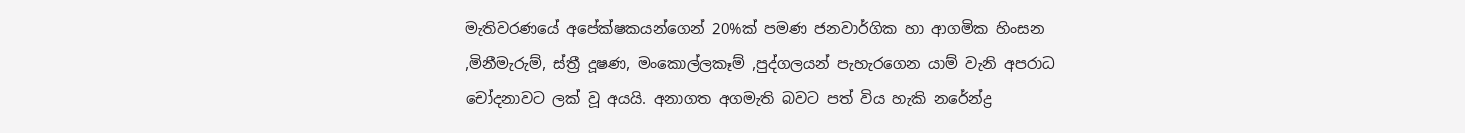මැතිවරණයේ අපේක්ෂකයන්ගෙන් 20%ක් පමණ ජනවාර්ගික හා ආගමික හිංසන ,මිනීමැරුම්, ස්ත්‍රී දූෂණ, මංකොල්ලකෑම් ,පුද්ගලයන් පැහැරගෙන යාම් වැනි අපරාධ චෝදනාවට ලක් වූ අයයි. අනාගත අගමැති බවට පත් විය හැකි නරේන්ද්‍ර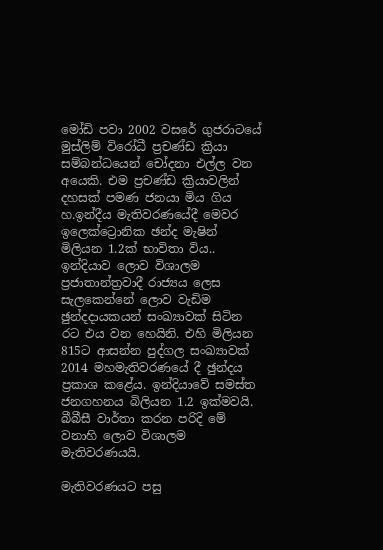මෝඩි පවා 2002 වසරේ ගුජරාටයේ මුස්ලිම් විරෝධී ප්‍රචණ්ඩ ක්‍රියා සම්බන්ධයෙන් චෝදනා එල්ල වන අයෙකි. එම ප්‍රචණ්ඩ ක්‍රියාවලින් දහසක් පමණ ජනයා මිය ගිය හ.ඉන්දීය මැතිවරණයේදී මෙවර ඉලෙක්ට්‍රොනික ඡන්ද මැෂින් මිලියන 1.2ක් භාවිතා විය..
ඉන්දියාව ලොව විශාලම ප්‍රජාතාන්ත්‍රවාදී රාජ්‍යය ලෙස සැලකෙන්නේ ලොව වැඩිම ඡුන්දදායකයන් සංඛ්‍යාවක් සිටින රට එය වන හෙයිනි. එහි මිලියන 815ට ආසන්න පුද්ගල සංඛ්‍යාවක් 2014 මහමැතිවරණයේ දී ඡුන්දය ප්‍රකාශ කළේය. ඉන්දියාවේ සමස්ත ජනගහනය බිලියන 1.2 ඉක්මවයි. බීබීසී වාර්තා කරන පරිදි මේ වනාහි ලොව විශාලම මැතිවරණයයි.

මැතිවරණයට පසු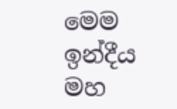මෙම ඉන්දීය මහ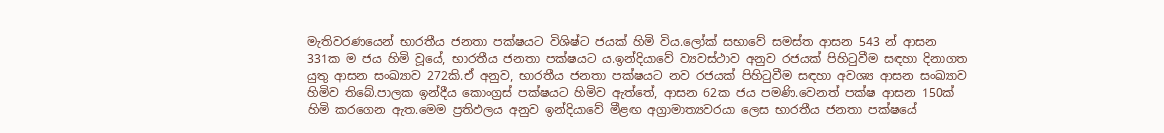මැතිවරණයෙන් භාරතීය ජනතා පක්ෂයට විශිෂ්ට ජයක් හිමි විය.ලෝක් සභාවේ සමස්ත ආසන 543 න් ආසන 331ක ම ජය හිමි වූයේ, භාරතීය ජනතා පක්ෂයට ය.ඉන්දියාවේ ව්‍යවස්ථාව අනුව රජයක් පිහිටුවීම සඳහා දිනාගත යුතු ආසන සංඛ්‍යාව 272කි.ඒ අනුව, භාරතීය ජනතා පක්ෂයට නව රජයක් පිහිටුවීම සඳහා අවශ්‍ය ආසන සංඛ්‍යාව හිමිව තිබේ.පාලක ඉන්දීය කොංග්‍රස් පක්ෂයට හිමිව ඇත්තේ, ආසන 62ක ජය පමණි.වෙනත් පක්ෂ ආසන 150ක් හිමි කරගෙන ඇත.මෙම ප්‍රතිඵලය අනුව ඉන්දියාවේ මීළඟ අග්‍රාමාත්‍යවරයා ලෙස භාරතීය ජනතා පක්ෂයේ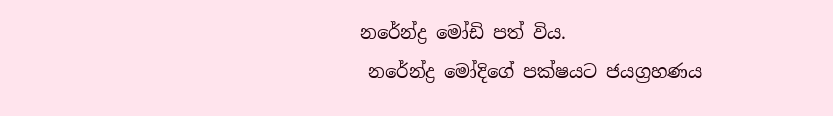නරේන්ද්‍ර මෝඩි පත් විය.
 නරේන්ද්‍ර මෝදිගේ පක්ෂයට ජයග්‍රහණය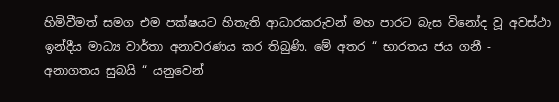හිමිවීමත් සමග එම පක්ෂයට හිතැති ආධාරකරුවන් මහ පාරට බැස විනෝද වූ අවස්ථා ඉන්දීය මාධ්‍ය වාර්තා අනාවරණය කර තිබුණි. මේ අතර “ භාරතය ජය ගනී - අනාගතය සුබයි “ යනුවෙන්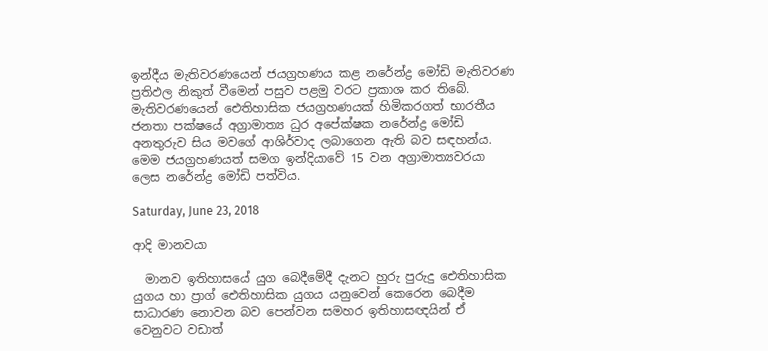ඉන්දීය මැතිවරණයෙන් ජයග්‍රහණය කළ නරේන්ද්‍ර මෝඩි මැතිවරණ ප්‍රතිඵල නිකුත් වීමෙන් පසුව පළමු වරට ප්‍රකාශ කර තිබේ. මැතිවරණයෙන් ඓතිහාසික ජයග්‍රහණයක් හිමිකරගත් භාරතීය ජනතා පක්ෂයේ අග්‍රාමාත්‍ය ධුර අපේක්ෂක නරේන්ද්‍ර මෝඩි අනතුරුව සිය මවගේ ආශිර්වාද ලබාගෙන ඇති බව සඳහන්ය. මෙම ජයග්‍රහණයත් සමග ඉන්දියාවේ 15 වන අග්‍රාමාත්‍යවරයා ලෙස නරේන්ද්‍ර මෝඩි පත්විය.

Saturday, June 23, 2018

ආදි මානවයා

  මානව ඉතිහාසයේ යුග බෙදීමේදී දැනට හුරු පුරුදු ඓතිහාසික යුගය හා ප්‍රාග් ඓතිහාසික යුගය යනුවෙන් කෙරෙන බෙදීම සාධාරණ නොවන බව පෙන්වන සමහර ඉතිහාසඥයින් ඒ වෙනුවට වඩාත්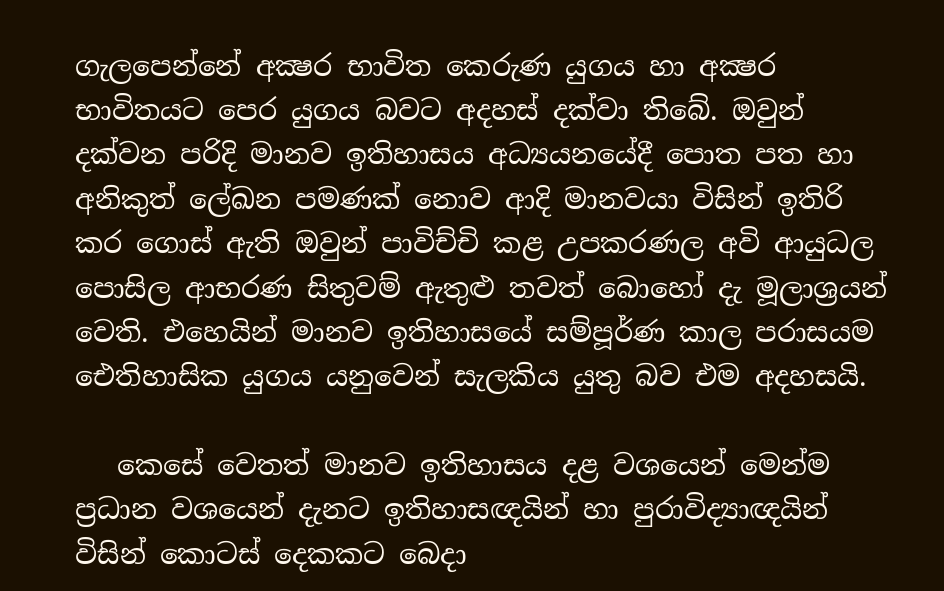ගැලපෙන්නේ අක්‍ෂර භාවිත කෙරුණ යුගය හා අක්‍ෂර භාවිතයට පෙර යුගය බවට අදහස්‌ දක්‌වා තිබේ. ඔවුන් දක්‌වන පරිදි මානව ඉතිහාසය අධ්‍යයනයේදී පොත පත හා අනිකුත් ලේඛන පමණක්‌ නොව ආදි මානවයා විසින් ඉතිරි කර ගොස්‌ ඇති ඔවුන් පාවිච්චි කළ උපකරණල අවි ආයුධල පොසිල ආභරණ සිතුවම් ඇතුළු තවත් බොහෝ දැ මූලාශ්‍රයන් වෙති. එහෙයින් මානව ඉතිහාසයේ සම්පූර්ණ කාල පරාසයම ඓතිහාසික යුගය යනුවෙන් සැලකිය යුතු බව එම අදහසයි.

   කෙසේ වෙතත් මානව ඉතිහාසය දළ වශයෙන් මෙන්ම ප්‍රධාන වශයෙන් දැනට ඉතිහාසඥයින් හා පුරාවිද්‍යාඥයින් විසින් කොටස්‌ දෙකකට බෙදා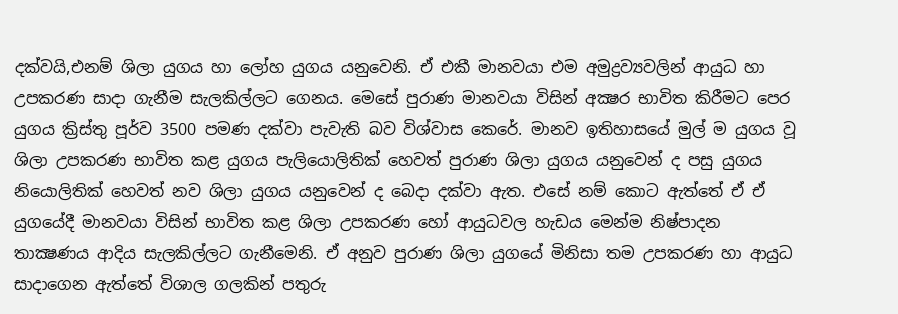දක්‌වයි,එනම් ශිලා යුගය හා ලෝහ යුගය යනුවෙනි. ඒ එකී මානවයා එම අමුද්‍රව්‍යවලින් ආයුධ හා උපකරණ සාදා ගැනීම සැලකිල්ලට ගෙනය. මෙසේ පුරාණ මානවයා විසින් අක්‍ෂර භාවිත කිරීමට පෙර යුගය ක්‍රිස්‌තු පූර්ව 3500 පමණ දක්‌වා පැවැති බව විශ්වාස කෙරේ. මානව ඉතිහාසයේ මුල් ම යුගය වූ ශිලා උපකරණ භාවිත කළ යුගය පැලියොලිතික්‌ හෙවත් පුරාණ ශිලා යුගය යනුවෙන් ද පසු යුගය නියොලිතික්‌ හෙවත් නව ශිලා යුගය යනුවෙන් ද බෙදා දක්‌වා ඇත. එසේ නම් කොට ඇත්තේ ඒ ඒ යුගයේදී මානවයා විසින් භාවිත කළ ශිලා උපකරණ හෝ ආයුධවල හැඩය මෙන්ම නිෂ්පාදන තාක්‍ෂණය ආදිය සැලකිල්ලට ගැනීමෙනි. ඒ අනුව පුරාණ ශිලා යුගයේ මිනිසා තම උපකරණ හා ආයුධ සාදාගෙන ඇත්තේ විශාල ගලකින් පතුරු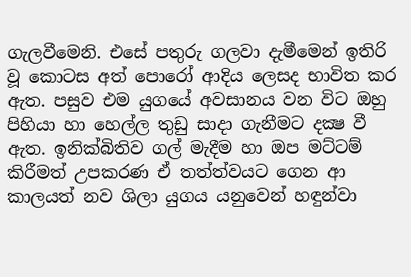ගැලවීමෙනි. එසේ පතුරු ගලවා දැමීමෙන් ඉතිරි වූ කොටස අත් පොරෝ ආදිය ලෙසද භාවිත කර ඇත. පසුව එම යුගයේ අවසානය වන විට ඔහු පිහියා හා හෙල්ල තුඩු සාදා ගැනීමට දක්‍ෂ වී ඇත. ඉනික්‌බිතිව ගල් මැදීම හා ඔප මට්‌ටම් කිරීමත් උපකරණ ඒ තත්ත්වයට ගෙන ආ කාලයත් නව ශිලා යුගය යනුවෙන් හඳුන්වා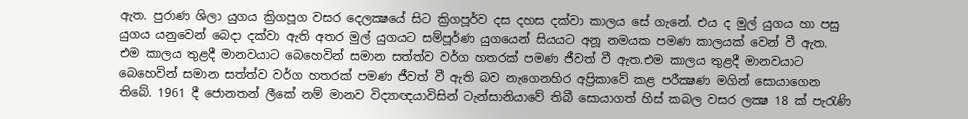ඇත. පුරාණ ශිලා යුගය ක්‍රිගපූග වසර දෙලක්‍ෂයේ සිට ක්‍රිගපූර්ව දස දහස දක්‌වා කාලය සේ ගැනේ. එය ද මුල් යුගය හා පසු යුගය යනුවෙන් බෙදා දක්‌වා ඇති අතර මුල් යුගයට සම්පූර්ණ යුගයෙන් සියයට අනූ නමයක පමණ කාලයක්‌ වෙන් වී ඇත. එම කාලය තුළදී මානවයාට බෙහෙවින් සමාන සත්ත්ව වර්ග හතරක්‌ පමණ ජීවත් වී ඇත.එම කාලය තුළදී මානවයාට බෙහෙවින් සමාන සත්ත්ව වර්ග හතරක්‌ පමණ ජීවත් වී ඇති බව නැගෙනහිර අප්‍රිකාවේ කළ පරීක්‍ෂණ මගින් සොයාගෙන තිබේ. 1961 දී ජොනතන් ලීකේ නම් මානව විද්‍යාඥයාවිසින් ටැන්සානියාවේ තිබී සොයාගත් හිස්‌ කබල වසර ලක්‍ෂ 18 ක්‌ පැරැණි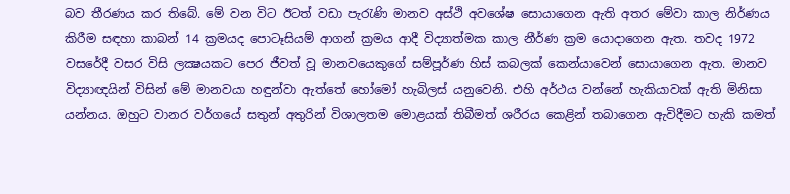බව තීරණය කර තිබේ. මේ වන විට ඊටත් වඩා පැරැණි මානව අස්‌ථි අවශේෂ සොයාගෙන ඇති අතර මේවා කාල නිර්ණය කිරීම සඳහා කාබන් 14 ක්‍රමයද පොටෑසියම් ආගන් ක්‍රමය ආදී විද්‍යාත්මක කාල නීර්ණ ක්‍රම යොදාගෙන ඇත. තවද 1972 වසරේදී වසර විසි ලක්‍ෂයකට පෙර ජීවත් වූ මානවයෙකුගේ සම්පූර්ණ හිස්‌ කබලක්‌ කෙන්යාවෙන් සොයාගෙන ඇත. මානව විද්‍යාඥයින් විසින් මේ මානවයා හඳුන්වා ඇත්තේ හෝමෝ හැබිලස්‌ යනුවෙනි. එහි අර්ථය වන්නේ හැකියාවක්‌ ඇති මිනිසා යන්නය. ඔහුට වානර වර්ගයේ සතුන් අතුරින් විශාලතම මොළයක්‌ තිබීමත් ශරීරය කෙළින් තබාගෙන ඇවිදීමට හැකි කමත්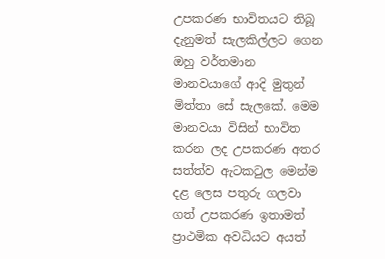උපකරණ භාවිතයට තිබූ දැනුමත් සැලකිල්ලට ගෙන ඔහු වර්තමාන මානවයාගේ ආදි මුතුන් මිත්තා සේ සැලකේ. මෙම මානවයා විසින් භාවිත කරන ලද උපකරණ අතර සත්ත්ව ඇටකටුල මෙන්ම දළ ලෙස පතුරු ගලවා ගත් උපකරණ ඉතාමත් ප්‍රාථමික අවධියට අයත්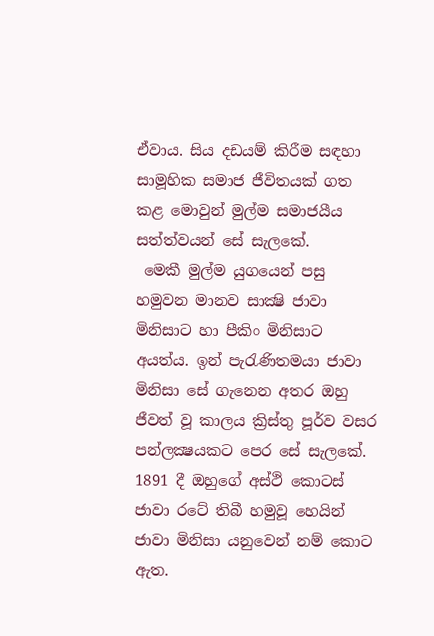ඒවාය. සිය දඩයම් කිරීම සඳහා සාමූහික සමාජ ජීවිතයක්‌ ගත කළ මොවුන් මුල්ම සමාජයීය සත්ත්වයන් සේ සැලකේ.
 මෙකී මුල්ම යුගයෙන් පසු හමුවන මානව සාක්‍ෂි ජාවා මිනිසාට හා පීකිං මිනිසාට අයත්ය. ඉන් පැරැණිතමයා ජාවා මිනිසා සේ ගැනෙන අතර ඔහු ජීවත් වූ කාලය ක්‍රිස්‌තු පූර්ව වසර පන්ලක්‍ෂයකට පෙර සේ සැලකේ. 1891 දී ඔහුගේ අස්‌ථි කොටස්‌ ජාවා රටේ තිබී හමුවූ හෙයින් ජාවා මිනිසා යනුවෙන් නම් කොට ඇත.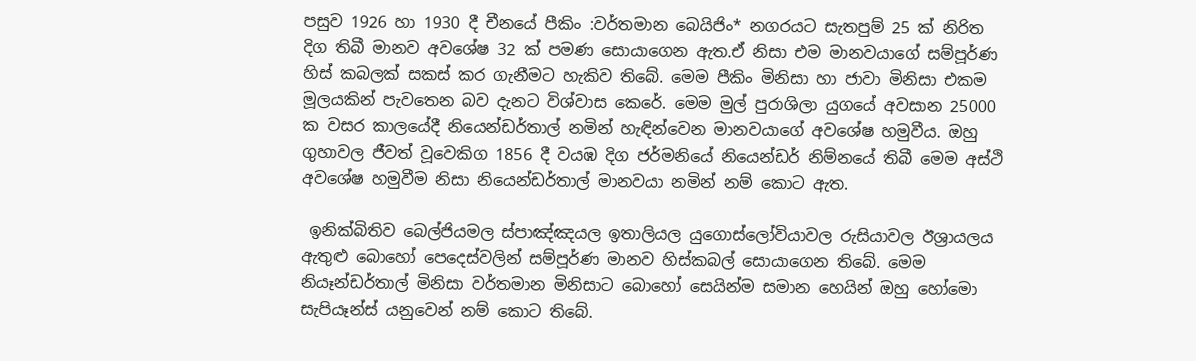පසුව 1926 හා 1930 දී චීනයේ පීකිං :වර්තමාන බෙයිජිං* නගරයට සැතපුම් 25 ක්‌ නිරිත දිග තිබී මානව අවශේෂ 32 ක්‌ පමණ සොයාගෙන ඇත.ඒ නිසා එම මානවයාගේ සම්පූර්ණ හිස්‌ කබලක්‌ සකස්‌ කර ගැනීමට හැකිව තිබේ. මෙම පීකිං මිනිසා හා ජාවා මිනිසා එකම මූලයකින් පැවතෙන බව දැනට විශ්වාස කෙරේ. මෙම මුල් පුරාශිලා යුගයේ අවසාන 25000 ක වසර කාලයේදී නියෙන්ඩර්තාල් නමින් හැඳින්වෙන මානවයාගේ අවශේෂ හමුවීය. ඔහු ගුහාවල ජීවත් වූවෙකිග 1856 දී වයඹ දිග ජර්මනියේ නියෙන්ඩර් නිම්නයේ තිබී මෙම අස්‌ථි අවශේෂ හමුවීම නිසා නියෙන්ඩර්තාල් මානවයා නමින් නම් කොට ඇත.

 ඉනික්‌බිතිව බෙල්ජියමල ස්‌පාඤ්ඤයල ඉතාලියල යුගොස්‌ලෝවියාවල රුසියාවල ඊශ්‍රායලය ඇතුළු බොහෝ පෙදෙස්‌වලින් සම්පූර්ණ මානව හිස්‌කබල් සොයාගෙන තිබේ. මෙම නියෑන්ඩර්තාල් මිනිසා වර්තමාන මිනිසාට බොහෝ සෙයින්ම සමාන හෙයින් ඔහු හෝමො සැපියෑන්ස්‌ යනුවෙන් නම් කොට තිබේ.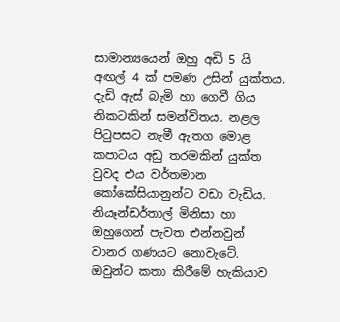සාමාන්‍යයෙන් ඔහු අඩි 5 යි අඟල් 4 ක්‌ පමණ උසින් යුක්‌තය. දැඩි ඇස්‌ බැමි හා ගෙවී ගිය නිකටකින් සමන්විතය. නළල පිටුපසට නැමී ඇතග මොළ කපාටය අඩු තරමකින් යුක්‌ත වුවද එය වර්තමාන කෝකේසියානුන්ට වඩා වැඩිය. නියෑන්ඩර්තාල් මිනිසා හා ඔහුගෙන් පැවත එන්නවුන් වානර ගණයට නොවැටේ. ඔවුන්ට කතා කිරීමේ හැකියාව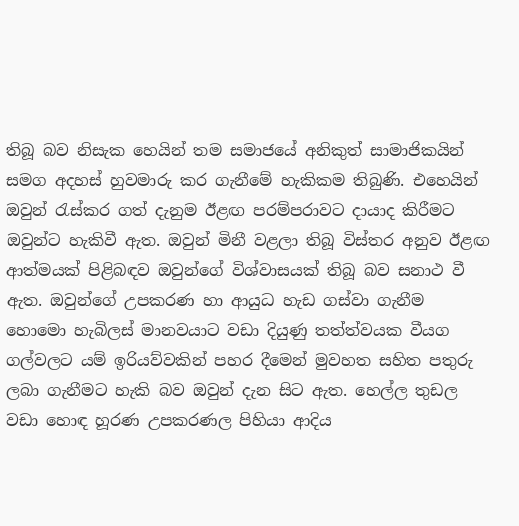තිබූ බව නිසැක හෙයින් තම සමාජයේ අනිකුත් සාමාජිකයින් සමග අදහස්‌ හුවමාරු කර ගැනීමේ හැකිකම තිබුණි. එහෙයින් ඔවුන් රැස්‌කර ගත් දැනුම ඊළඟ පරම්පරාවට දායාද කිරීමට ඔවුන්ට හැකිවී ඇත. ඔවුන් මිනී වළලා තිබූ විස්‌තර අනුව ඊළඟ ආත්මයක්‌ පිළිබඳව ඔවුන්ගේ විශ්වාසයක්‌ තිබූ බව සනාථ වී ඇත. ඔවුන්ගේ උපකරණ හා ආයුධ හැඩ ගස්‌වා ගැනීම හොමො හැබිලස්‌ මානවයාට වඩා දියුණු තත්ත්වයක වීයග ගල්වලට යම් ඉරියව්වකින් පහර දීමෙන් මුවහත සහිත පතුරු ලබා ගැනීමට හැකි බව ඔවුන් දැන සිට ඇත. හෙල්ල තුඩල වඩා හොඳ හූරණ උපකරණල පිහියා ආදිය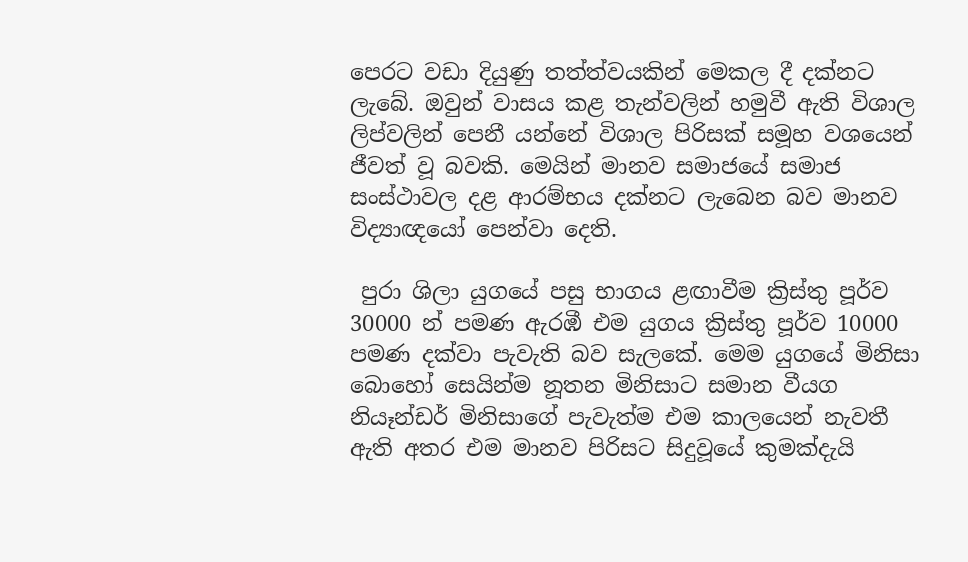පෙරට වඩා දියුණු තත්ත්වයකින් මෙකල දී දක්‌නට ලැබේ. ඔවුන් වාසය කළ තැන්වලින් හමුවී ඇති විශාල ලිප්වලින් පෙනී යන්නේ විශාල පිරිසක්‌ සමූහ වශයෙන් ජීවත් වූ බවකි. මෙයින් මානව සමාජයේ සමාජ සංස්‌ථාවල දළ ආරම්භය දක්‌නට ලැබෙන බව මානව විද්‍යාඥයෝ පෙන්වා දෙති.

 පුරා ශිලා යුගයේ පසු භාගය ළඟාවීම ක්‍රිස්‌තු පූර්ව 30000 න් පමණ ඇරඹී එම යුගය ක්‍රිස්‌තු පූර්ව 10000 පමණ දක්‌වා පැවැති බව සැලකේ. මෙම යුගයේ මිනිසා බොහෝ සෙයින්ම නූතන මිනිසාට සමාන වීයග නියෑන්ඩර් මිනිසාගේ පැවැත්ම එම කාලයෙන් නැවතී ඇති අතර එම මානව පිරිසට සිදුවූයේ කුමක්‌දැයි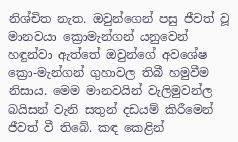නිශ්චිත නැත. ඔවුන්ගෙන් පසු ජීවත් වූ මානවයා ක්‍රොමැන්ගන් යනුවෙන් හඳුන්වා ඇත්තේ ඔවුන්ගේ අවශේෂ ක්‍රො-මැන්ගන් ගුහාවල තිබී හමුවීම නිසාය. මෙම මානවයින් වැලිමුවන්ල බයිසන් වැනි සතුන් දඩයම් කිරීමෙන් ජීවත් වී තිබේ. කඳ කෙළින්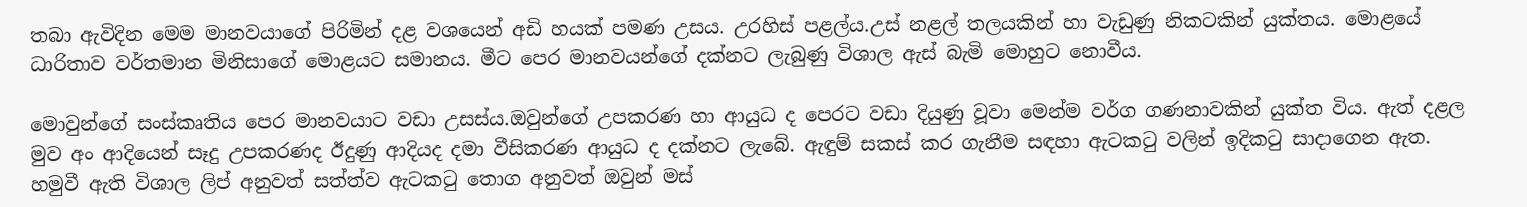තබා ඇවිදින මෙම මානවයාගේ පිරිමින් දළ වශයෙන් අඩි හයක්‌ පමණ උසය. උරහිස්‌ පළල්ය.උස්‌ නළල් තලයකින් හා වැඩුණු නිකටකින් යුක්‌තය. මොළයේ ධාරිතාව වර්තමාන මිනිසාගේ මොළයට සමානය. මීට පෙර මානවයන්ගේ දක්‌නට ලැබුණු විශාල ඇස්‌ බැමි මොහුට නොවීය.

මොවුන්ගේ සංස්‌කෘතිය පෙර මානවයාට වඩා උසස්‌ය.ඔවුන්ගේ උපකරණ හා ආයුධ ද පෙරට වඩා දියුණු වූවා මෙන්ම වර්ග ගණනාවකින් යුක්‌ත විය. ඇත් දළල මුව අං ආදියෙන් සෑදු උපකරණද ඊදුණු ආදියද දමා වීසිකරණ ආයුධ ද දක්‌නට ලැබේ. ඇඳුම් සකස්‌ කර ගැනීම සඳහා ඇටකටු වලින් ඉදිකටු සාදාගෙන ඇත. හමුවී ඇති විශාල ලිප් අනුවත් සත්ත්ව ඇටකටු තොග අනුවත් ඔවුන් මස්‌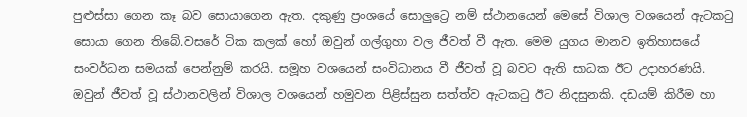පුළුස්‌සා ගෙන කෑ බව සොයාගෙන ඇත. දකුණු ප්‍රංශයේ සොලුට්‍රෙ නම් ස්‌ථානයෙන් මෙසේ විශාල වශයෙන් ඇටකටු සොයා ගෙන තිබේ.වසරේ ටික කලක්‌ හෝ ඔවුන් ගල්ගුහා වල ජීවත් වී ඇත. මෙම යුගය මානව ඉතිහාසයේ සංවර්ධන සමයක්‌ පෙන්නුම් කරයි. සමූහ වශයෙන් සංවිධානය වී ජීවත් වූ බවට ඇති සාධක ඊට උදාහරණයි. ඔවුන් ජීවත් වූ ස්‌ථානවලින් විශාල වශයෙන් හමුවන පිළිස්‌සුන සත්ත්ව ඇටකටු ඊට නිදසුනකි. දඩයම් කිරීම හා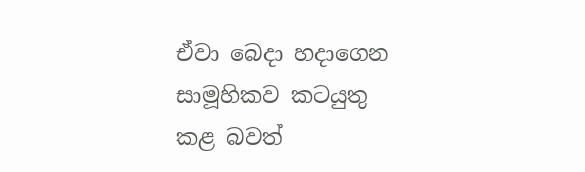ඒවා බෙදා හදාගෙන සාමූහිකව කටයුතු කළ බවත්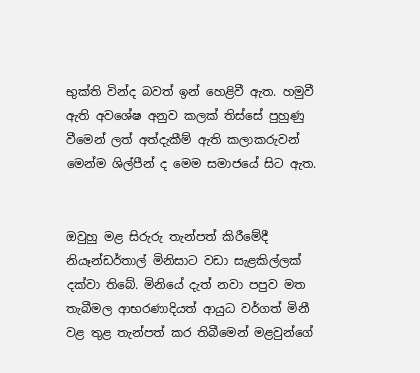භුක්‌ති වින්ද බවත් ඉන් හෙළිවී ඇත. හමුවී ඇති අවශේෂ අනුව කලක්‌ තිස්‌සේ පුහුණු වීමෙන් ලත් අත්දැකීම් ඇති කලාකරුවන් මෙන්ම ශිල්පීන් ද මෙම සමාජයේ සිට ඇත.


ඔවුහු මළ සිරුරු තැන්පත් කිරීමේදී නියෑන්ඩර්තාල් මිනිසාට වඩා සැළකිල්ලක්‌ දක්‌වා තිබේ. මිනියේ දැත් නවා පපුව මත තැබීමල ආභරණාදියත් ආයුධ වර්ගත් මිනී වළ තුළ තැන්පත් කර තිබීමෙන් මළවුන්ගේ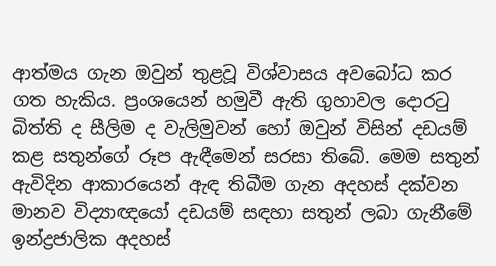ආත්මය ගැන ඔවුන් තුළවූ විශ්වාසය අවබෝධ කර ගත හැකිය. ප්‍රංශයෙන් හමුවී ඇති ගුහාවල දොරටු බිත්ති ද සීලිම ද වැලිමුවන් හෝ ඔවුන් විසින් දඩයම් කළ සතුන්ගේ රූප ඇඳීමෙන් සරසා තිබේ. මෙම සතුන් ඇවිදින ආකාරයෙන් ඇඳ තිබීම ගැන අදහස්‌ දක්‌වන මානව විද්‍යාඥයෝ දඩයම් සඳහා සතුන් ලබා ගැනීමේ ඉන්ද්‍රජාලික අදහස්‌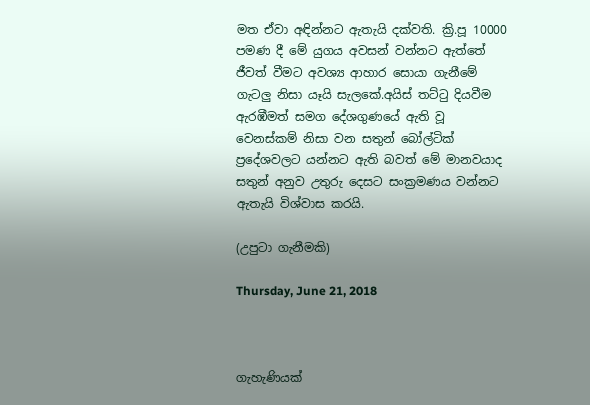මත ඒවා අඳින්නට ඇතැයි දක්‌වති. ක්‍රි.පූ 10000 පමණ දී මේ යුගය අවසන් වන්නට ඇත්තේ ජීවත් වීමට අවශ්‍ය ආහාර සොයා ගැනීමේ ගැටලු නිසා යෑයි සැලකේ.අයිස්‌ තට්‌ටු දියවීම ඇරඹීමත් සමග දේශගුණයේ ඇති වූ වෙනස්‌කම් නිසා වන සතුන් බෝල්ටික්‌ ප්‍රදේශවලට යන්නට ඇති බවත් මේ මානවයාද සතුන් අනුව උතුරු දෙසට සංක්‍රමණය වන්නට ඇතැයි විශ්වාස කරයි.

(උපුටා ගැනීමකි)

Thursday, June 21, 2018



ගැහැණියක්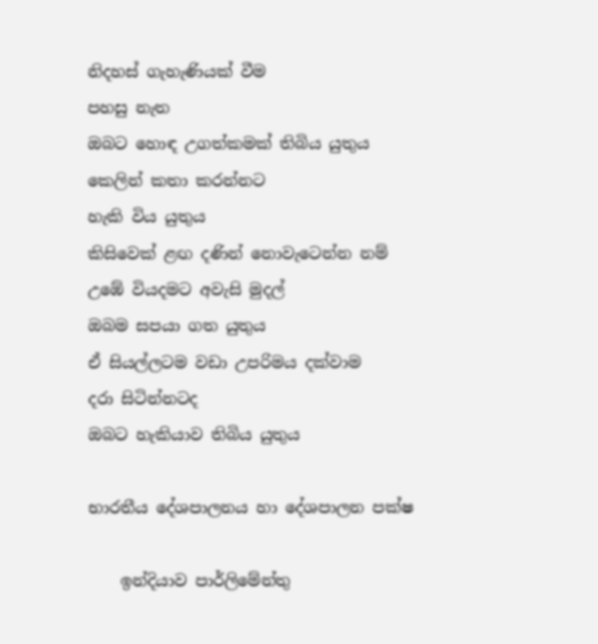නිදහස් ගැහැණියක් වීම
පහසු නැත
ඔබට හොඳ උගත්කමක් තිබිය යුතුය
කෙලින් කතා කරන්නට
හැකි විය යුතුය
කිසිවෙක් ළඟ දණින් නොවැටෙන්න නම්
උඹේ වියදමට අවැසි මුදල්
ඔබම සපයා ගත යුතුය
ඒ සියල්ලටම වඩා උපරිමය දක්වාම
දරා සිටින්නටද
ඔබට හැකියාව තිබිය යුතුය

භාරතීය දේශපාලනය හා දේශපාලන පක්ෂ

    ඉන්දියාව පාර්ලිමේන්තු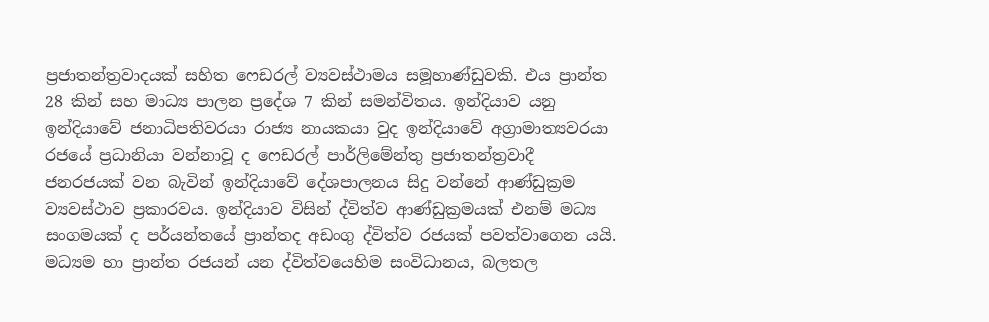ප්‍රජාතන්ත්‍රවාදයක් සහිත ෆෙඩරල් ව්‍යවස්ථාමය සමූහාණ්ඩුවකි. එය ප්‍රාන්ත 28 කින් සහ මාධ්‍ය පාලන ප්‍රදේශ 7 කින් සමන්විතය. ඉන්දියාව යනු ඉන්දියාවේ ජනාධිපතිවරයා රාජ්‍ය නායකයා වුද ඉන්දියාවේ අග්‍රාමාත්‍යවරයා  රජයේ ප්‍රධානියා වන්නාවූ ද ෆෙඩරල් පාර්ලිමේන්තු ප්‍රජාතන්ත්‍රවාදී ජනරජයක් වන බැවින් ඉන්දියාවේ දේශපාලනය සිදු වන්නේ ආණ්ඩුක්‍රම ව්‍යවස්ථාව ප්‍රකාරවය. ඉන්දියාව විසින් ද්විත්ව ආණ්ඩුක්‍රමයක් එනම් මධ්‍ය සංගමයක් ද පර්යන්තයේ ප්‍රාන්තද අඩංගු ද්විත්ව රජයක් පවත්වාගෙන යයි. මධ්‍යම හා ප්‍රාන්ත රජයන් යන ද්විත්වයෙහිම සංවිධානය, බලතල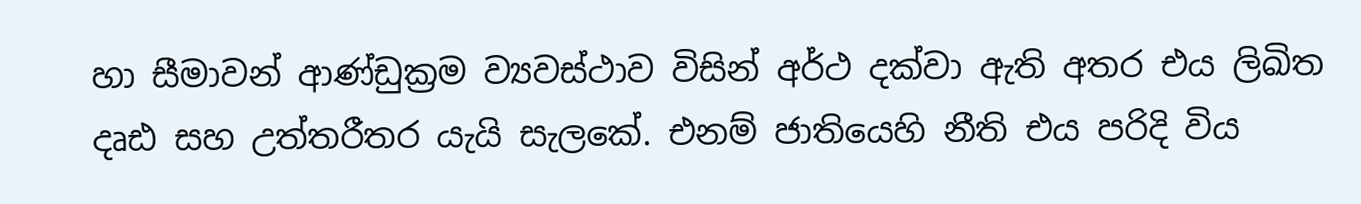හා සීමාවන් ආණ්ඩුක්‍රම ව්‍යවස්ථාව විසින් අර්ථ දක්වා ඇති අතර එය ලිඛිත දෘඪ සහ උත්තරීතර යැයි සැලකේ. එනම් ජාතියෙහි නීති එය පරිදි විය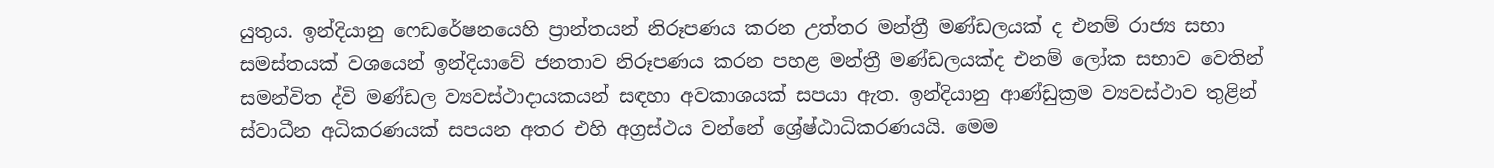යුතුය. ඉන්දියානු ෆෙඩරේෂනයෙහි ප්‍රාන්තයන් නිරූපණය කරන උත්තර මන්ත්‍රී මණ්ඩලයක් ද එනම් රාජ්‍ය සභා සමස්තයක් වශයෙන් ඉන්දියාවේ ජනතාව නිරූපණය කරන පහළ මන්ත්‍රී මණ්ඩලයක්ද එනම් ලෝක සභාව වෙතින් සමන්විත ද්වි මණ්ඩල ව්‍යවස්ථාදායකයන් සඳහා අවකාශයක් සපයා ඇත. ඉන්දියානු ආණ්ඩුක්‍රම ව්‍යවස්ථාව තුළින් ස්වාධීන අධිකරණයක් සපයන අතර එහි අග්‍රස්ථය වන්නේ ශ්‍රේෂ්ඨාධිකරණයයි. මෙම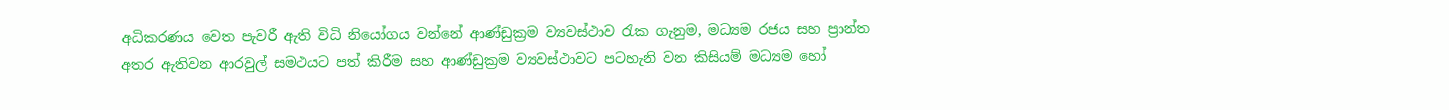අධිකරණය වෙත පැවරී ඇති විධි නියෝගය වන්නේ ආණ්ඩුක්‍රම ව්‍යවස්ථාව රැක ගැනුම, මධ්‍යම රජය සහ ප්‍රාන්ත අතර ඇතිවන ආරවුල් සමථයට පත් කිරීම සහ ආණ්ඩුක්‍රම ව්‍යවස්ථාවට පටහැනි වන කිසියම් මධ්‍යම හෝ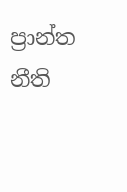ප්‍රාන්ත නීති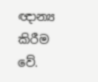ඥාන්‍ය කිරීම වේ.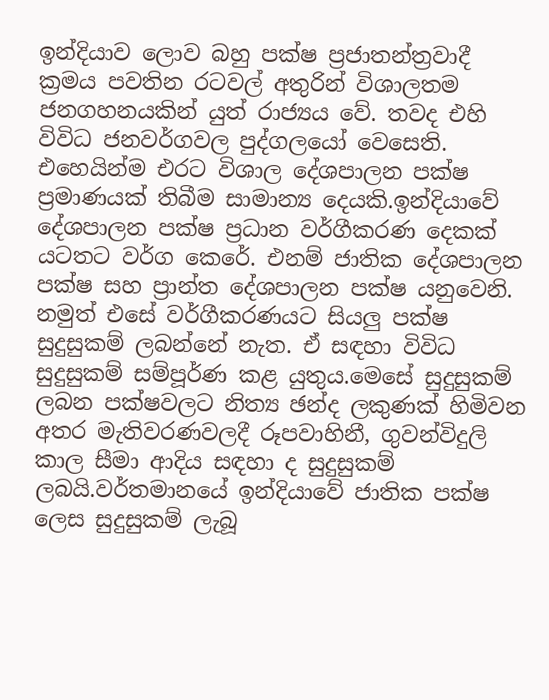ඉන්දියාව ලොව බහු පක්ෂ ප්‍රජාතන්ත්‍රවාදී ක්‍රමය පවතින රටවල් අතුරින් විශාලතම ජනගහනයකින් යුත් රාජ්‍යය වේ. තවද එහි විවිධ ජනවර්ගවල පුද්ගලයෝ වෙසෙති. එහෙයින්ම එරට විශාල දේශපාලන පක්ෂ ප්‍රමාණයක් තිබීම සාමාන්‍ය දෙයකි.ඉන්දියාවේ දේශපාලන පක්ෂ ප්‍රධාන වර්ගීකරණ දෙකක් යටතට වර්ග කෙරේ. එනම් ජාතික දේශපාලන පක්ෂ සහ ප්‍රාන්ත දේශපාලන පක්ෂ යනුවෙනි. නමුත් එසේ වර්ගීකරණයට සියලු පක්ෂ සුදුසුකම් ලබන්නේ නැත. ඒ සඳහා විවිධ සුදුසුකම් සම්පූර්ණ කළ යුතුය.මෙසේ සුදුසුකම් ලබන පක්ෂවලට නිත්‍ය ඡන්ද ලකුණක් හිමිවන අතර මැතිවරණවලදී රූපවාහිනී, ගුවන්විදුලි කාල සීමා ආදිය සඳහා ද සුදුසුකම් ලබයි.වර්තමානයේ ඉන්දියාවේ ජාතික පක්ෂ ලෙස සුදුසුකම් ලැබූ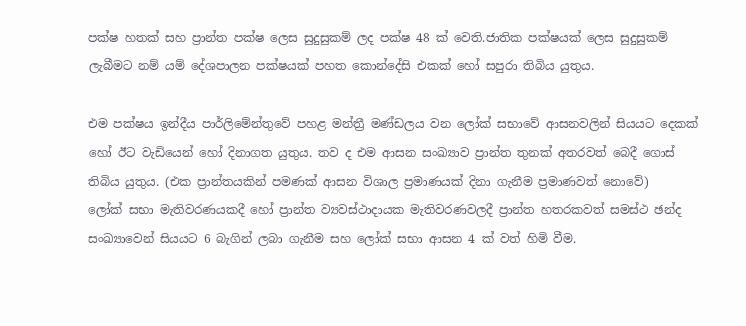පක්ෂ හතක් සහ ප්‍රාන්ත පක්ෂ ලෙස සුදුසුකම් ලද පක්ෂ 48 ක් වෙති.ජාතික පක්ෂයක් ලෙස සුදුසුකම් ලැබීමට නම් යම් දේශපාලන පක්ෂයක් පහත කොන්දේසි එකක් හෝ සපුරා තිබිය යුතුය.

එම පක්ෂය ඉන්දීය පාර්ලිමේන්තුවේ පහළ මන්ත්‍රී මණ්ඩලය වන ලෝක් සභාවේ ආසනවලින් සියයට දෙකක් හෝ ඊට වැඩියෙන් හෝ දිනාගත යුතුය. තව ද එම ආසන සංඛ්‍යාව ප්‍රාන්ත තුනක් අතරවත් බෙදී ගොස් තිබිය යුතුය. (එක ප්‍රාන්තයකින් පමණක් ආසන විශාල ප්‍රමාණයක් දිනා ගැනීම ප්‍රමාණවත් නොවේ)
ලෝක් සභා මැතිවරණයකදී හෝ ප්‍රාන්ත ව්‍යවස්ථාදායක මැතිවරණවලදී ප්‍රාන්ත හතරකවත් සමස්ථ ඡන්ද සංඛ්‍යාවෙන් සියයට 6 බැගින් ලබා ගැනීම සහ ලෝක් සභා ආසන 4 ක් වත් හිමි වීම.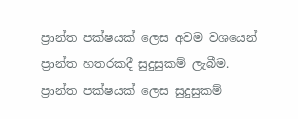ප්‍රාන්ත පක්ෂයක් ලෙස අවම වශයෙන් ප්‍රාන්ත හතරකදී සුදුසුකම් ලැබීම.
ප්‍රාන්ත පක්ෂයක් ලෙස සුදුසුකම්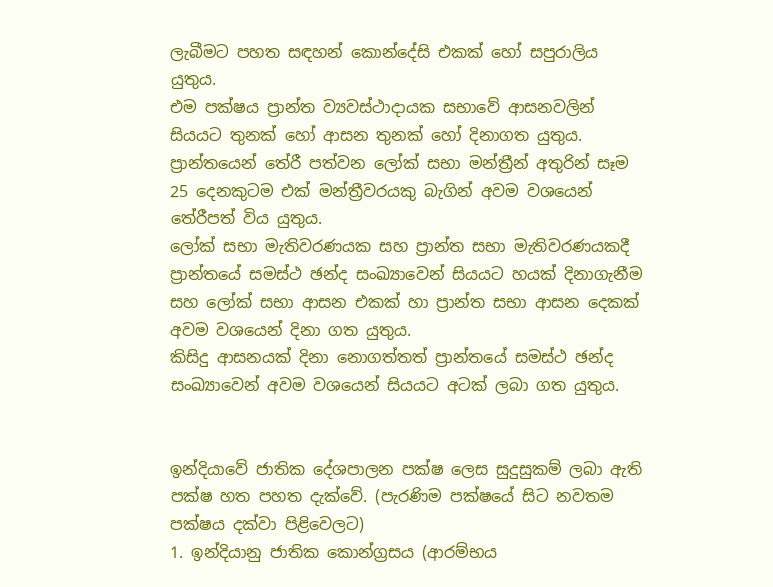ලැබීමට පහත සඳහන් කොන්දේසි එකක් හෝ සපුරාලිය යුතුය.
එම පක්ෂය ප්‍රාන්ත ව්‍යවස්ථාදායක සභාවේ ආසනවලින් සියයට තුනක් හෝ ආසන තුනක් හෝ දිනාගත යුතුය.
ප්‍රාන්තයෙන් තේරී පත්වන ලෝක් සභා මන්ත්‍රීන් අතුරින් සෑම 25 දෙනකුටම එක් මන්ත්‍රීවරයකු බැගින් අවම වශයෙන් තේරීපත් විය යුතුය.
ලෝක් සභා මැතිවරණයක සහ ප්‍රාන්ත සභා මැතිවරණයකදී ප්‍රාන්තයේ සමස්ථ ඡන්ද සංඛ්‍යාවෙන් සියයට හයක් දිනාගැනීම සහ ලෝක් සභා ආසන එකක් හා ප්‍රාන්ත සභා ආසන දෙකක් අවම වශයෙන් දිනා ගත යුතුය.
කිසිදු ආසනයක් දිනා නොගත්තත් ප්‍රාන්තයේ සමස්ථ ඡන්ද සංඛ්‍යාවෙන් අවම වශයෙන් සියයට අටක් ලබා ගත යුතුය.


ඉන්දියාවේ ජාතික දේශපාලන පක්ෂ ලෙස සුදුසුකම් ලබා ඇති පක්ෂ හත පහත දැක්වේ. (පැරණිම පක්ෂයේ සිට නවතම පක්ෂය දක්වා පිළිවෙලට)
1. ඉන්දියානු ජාතික කොන්ග්‍රසය (ආරම්භය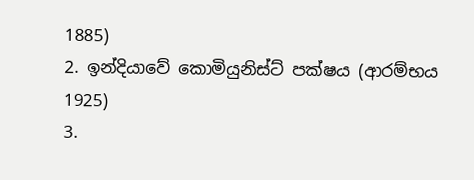1885)
2. ඉන්දියාවේ කොමියුනිස්ට් පක්ෂය (ආරම්භය 1925)
3.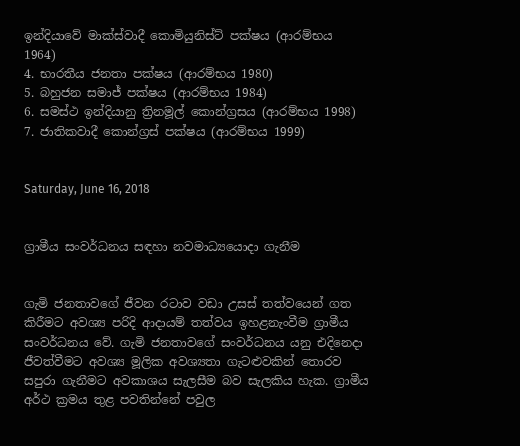ඉන්දියාවේ මාක්ස්වාදී කොමියුනිස්ට් පක්ෂය (ආරම්භය 1964)
4. භාරතීය ජනතා පක්ෂය (ආරම්භය 1980)
5. බහුජන සමාජ් පක්ෂය (ආරම්භය 1984)
6. සමස්ථ ඉන්දියානු ත්‍රිනමූල් කොන්ග්‍රසය (ආරම්භය 1998)
7. ජාතිකවාදී කොන්ග්‍රස් පක්ෂය (ආරම්භය 1999)


Saturday, June 16, 2018


ග්‍රාමීය සංවර්ධනය සඳහා නවමාධ්‍යයොදා ගැනීම


ගැමි ජනතාවගේ ජීවන රටාව වඩා උසස් තත්වයෙන් ගත කිරීමට අවශ්‍ය පරිදි ආදායම් තත්වය ඉහළනැංවීම ග්‍රාමීය සංවර්ධනය වේ. ගැමි ජනතාවගේ සංවර්ධනය යනු එදිනෙදා ජීවත්වීමට අවශ්‍ය මූලික අවශ්‍යතා ගැටළුවකින් තොරව සපුරා ගැනීමට අවකාශය සැලසීම බව සැලකිය හැක. ග්‍රාමීය අර්ථ ක්‍රමය තුළ පවතින්නේ පවුල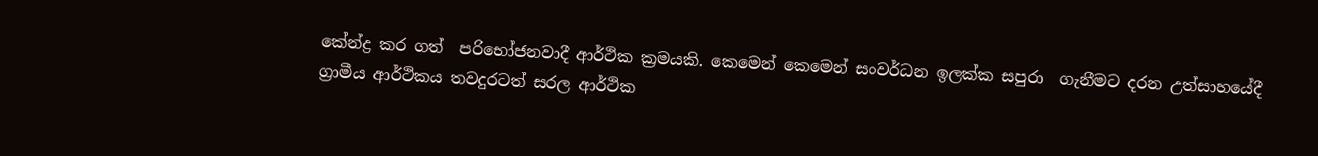කේන්ද්‍ර කර ගත්  පරිභෝජනවාදී ආර්ථික ක්‍රමයකි. කෙමෙන් කෙමෙන් සංවර්ධන ඉලක්ක සපුරා  ගැනීමට දරන උත්සාහයේදී ග්‍රාමීය ආර්ථිකය තවදුරටත් සරල ආර්ථික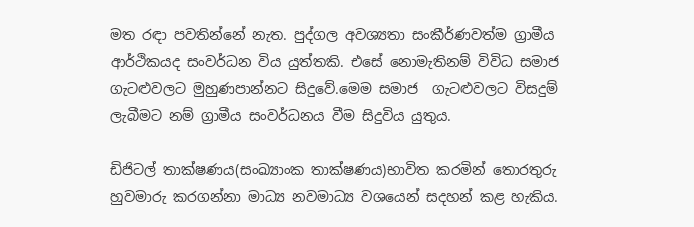මත රඳා පවතින්නේ නැත. පුද්ගල අවශ්‍යතා සංකීර්ණවත්ම ග්‍රාමීය ආර්ථිකයද සංවර්ධන විය යුත්තකි. එසේ නොමැතිනම් විවිධ සමාජ ගැටළුවලට මුහුණපාන්නට සිදුවේ.මෙම සමාජ  ගැටළුවලට විසදුම් ලැබීමට නම් ග්‍රාමීය සංවර්ධනය වීම සිදුවිය යුතුය.

ඩිජිටල් තාක්ෂණය(සංඛ්‍යාංක තාක්ෂණය)භාවිත කරමින් තොරතුරු  හුවමාරු කරගන්නා මාධ්‍ය නවමාධ්‍ය වශයෙන් සදහන් කළ හැකිය.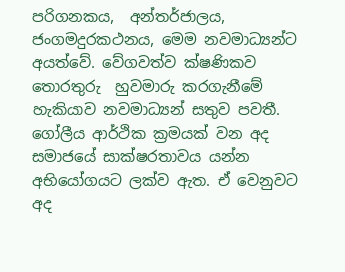පරිගනකය,  අන්තර්ජාලය, ජංගමදුරකථනය, මෙම නවමාධ්‍යන්ට අයත්වේ. වේගවත්ව ක්ෂණිකව තොරතුරු  හුවමාරු කරගැනීමේ හැකියාව නවමාධ්‍යන් සතුව පවතී.
ගෝලීය ආර්ථික ක්‍රමයක් වන අද සමාජයේ සාක්ෂරතාවය යන්න  අභියෝගයට ලක්ව ඇත. ඒ වෙනුවට අද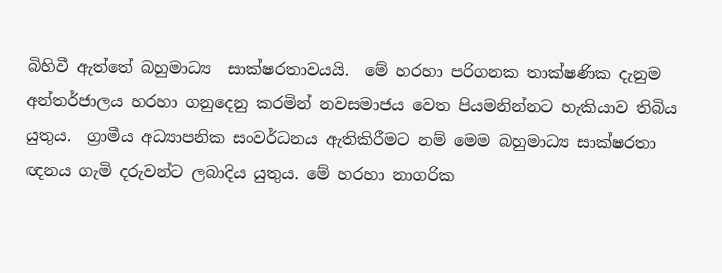බිහිවී ඇත්තේ බහුමාධ්‍ය  සාක්ෂරතාවයයි.  මේ හරහා පරිගනක තාක්ෂණික දැනුම අන්තර්ජාලය හරහා ගනුදෙනු කරමින් නවසමාජය වෙත පියමනින්නට හැකියාව තිබිය යුතුය.  ග්‍රාමීය අධ්‍යාපනික සංවර්ධනය ඇතිකිරීමට නම් මෙම බහුමාධ්‍ය සාක්ෂරතා ඥනය ගැමි දරුවන්ට ලබාදිය යුතුය. මේ හරහා නාගරික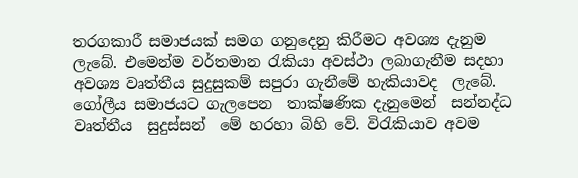තරගකාරී සමාජයක් සමග ගනුදෙනු කිරීමට අවශ්‍ය දැනුම ලැබේ. එමෙන්ම වර්තමාන රැකියා අවස්ථා ලබාගැනීම සදහා අවශ්‍ය වෘත්තීය සුදුසුකම් සපුරා ගැනීමේ හැකියාවද  ලැබේ. ගෝලීය සමාජයට ගැලපෙන  තාක්ෂණික දැනුමෙන්  සන්නද්ධ වෘත්තීය  සුදුස්සන්  මේ හරහා බිහි වේ. විරැකියාව අවම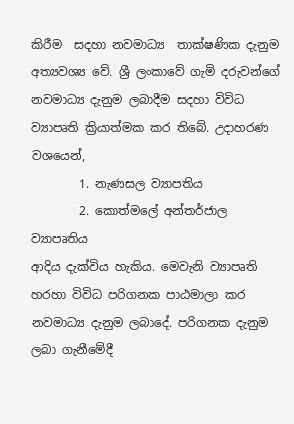කිරීම  සදහා නවමාධ්‍ය  තාක්ෂණික දැනුම අත්‍යවශ්‍ය වේ. ශ්‍රී ලංකාවේ ගැමි දරුවන්ගේ නවමාධ්‍ය දැනුම ලබාදීම සදහා විවිධ ව්‍යාපෘති ක්‍රියාත්මක කර තිබේ. උදාහරණ වශයෙන්,
        1. නැණසල ව්‍යාපතිය
        2. කොත්මලේ අන්තර්ජාල ව්‍යාපෘතිය
ආදිය දැක්විය හැකිය. මෙවැනි ව්‍යාපෘති හරහා විවිධ පරිගනක පාඨමාලා කර නවමාධ්‍ය දැනුම ලබාදේ. පරිගනක දැනුම ලබා ගැනීමේදී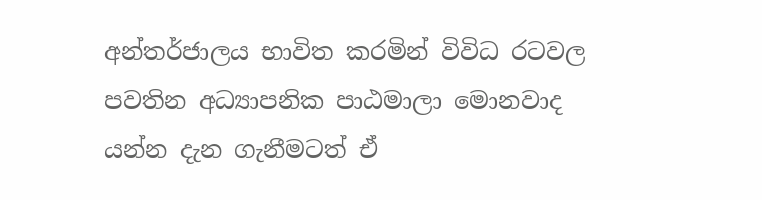අන්තර්ජාලය භාවිත කරමින් විවිධ රටවල පවතින අධ්‍යාපනික පාඨමාලා මොනවාද යන්න දැන ගැනීමටත් ඒ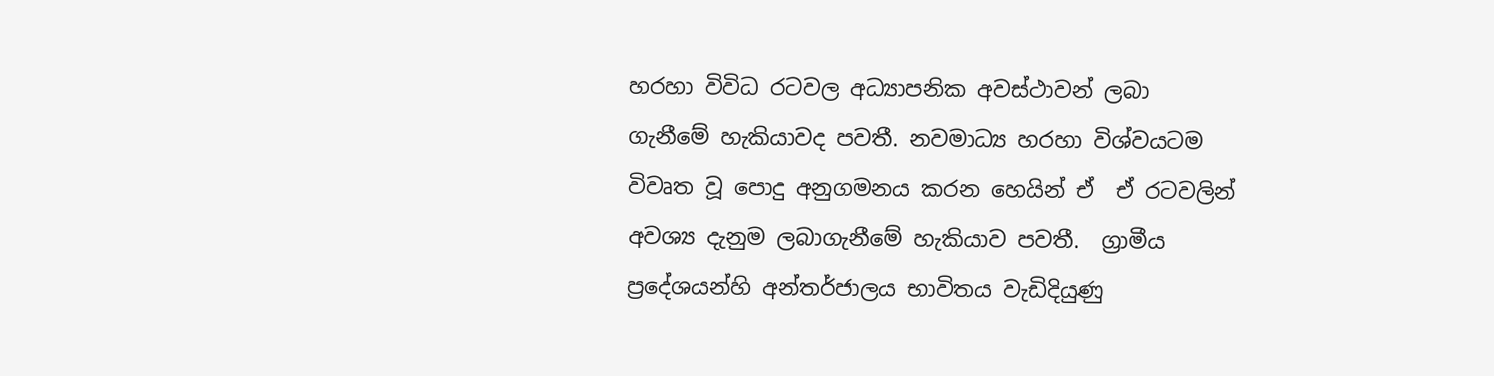හරහා විවිධ රටවල අධ්‍යාපනික අවස්ථාවන් ලබා ගැනීමේ හැකියාවද පවතී. නවමාධ්‍ය හරහා විශ්වයටම විවෘත වූ පොදු අනුගමනය කරන හෙයින් ඒ  ඒ රටවලින් අවශ්‍ය දැනුම ලබාගැනීමේ හැකියාව පවතී.  ග්‍රාමීය ප්‍රදේශයන්හි අන්තර්ජාලය භාවිතය වැඩිදියුණු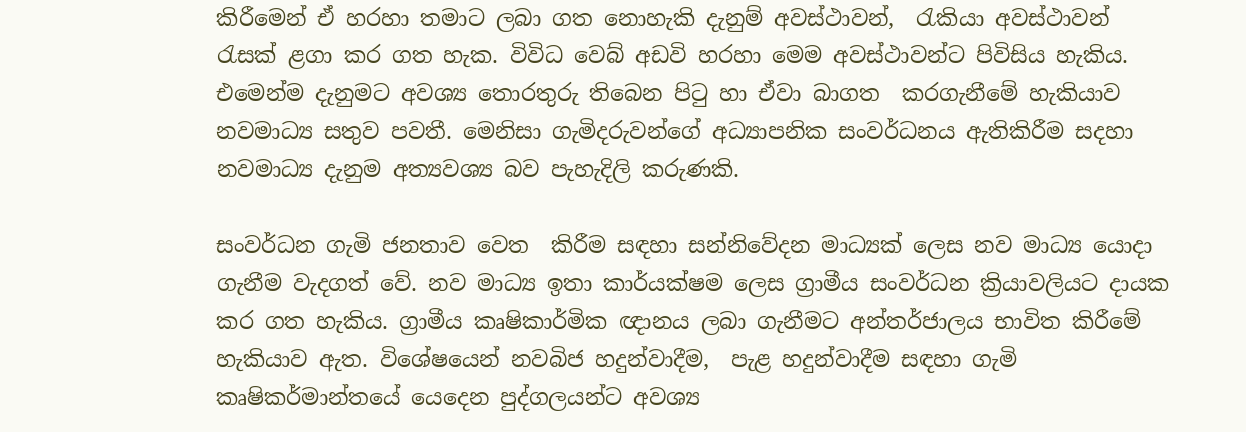කිරීමෙන් ඒ හරහා තමාට ලබා ගත නොහැකි දැනුම් අවස්ථාවන්,  රැකියා අවස්ථාවන් රැසක් ළගා කර ගත හැක. විවිධ වෙබ් අඩවි හරහා මෙම අවස්ථාවන්ට පිවිසිය හැකිය. එමෙන්ම දැනුමට අවශ්‍ය තොරතුරු තිබෙන පිටු හා ඒවා බාගත  කරගැනීමේ හැකියාව නවමාධ්‍ය සතුව පවතී. මෙනිසා ගැමිදරුවන්ගේ අධ්‍යාපනික සංවර්ධනය ඇතිකිරීම සදහා නවමාධ්‍ය දැනුම අත්‍යවශ්‍ය බව පැහැදිලි කරුණකි.

සංවර්ධන ගැමි ජනතාව වෙත  කිරීම සඳහා සන්නිවේදන මාධ්‍යක් ලෙස නව මාධ්‍ය යොදා ගැනීම වැදගත් වේ. නව මාධ්‍ය ඉතා කාර්යක්ෂම ලෙස ග්‍රාමීය සංවර්ධන ක්‍රියාවලියට දායක කර ගත හැකිය. ග්‍රාමීය කෘෂිකාර්මික ඥානය ලබා ගැනීමට අන්තර්ජාලය භාවිත කිරීමේ හැකියාව ඇත. විශේෂයෙන් නවබිජ හදුන්වාදීම,  පැළ හදුන්වාදීම සඳහා ගැමි කෘෂිකර්මාන්තයේ යෙදෙන පුද්ගලයන්ට අවශ්‍ය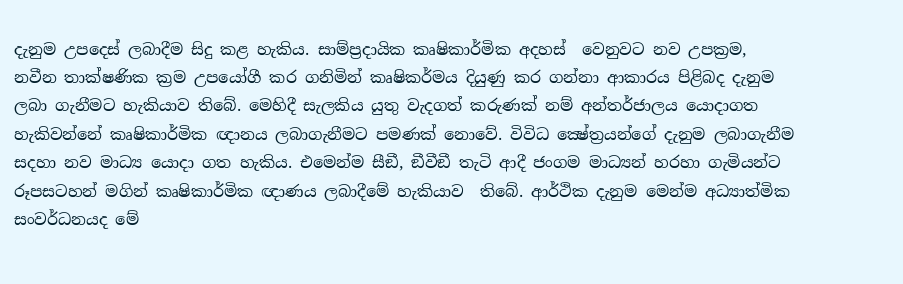දැනුම උපදෙස් ලබාදීම සිදු කළ හැකිය. සාම්ප්‍රදායික කෘෂිකාර්මික අදහස්  වෙනුවට නව උපක්‍රම, නවීන තාක්ෂණික ක්‍රම උපයෝගී කර ගනිමින් කෘෂිකර්මය දියුණු කර ගන්නා ආකාරය පිළිබද දැනුම ලබා ගැනීමට හැකියාව තිබේ. මෙහිදී සැලකිය යුතු වැදගත් කරුණක් නම් අන්තර්ජාලය යොදාගත හැකිවන්නේ කෘෂිකාර්මික ඥානය ලබාගැනීමට පමණක් නොවේ. විවිධ ක්‍ෂේත්‍රයන්ගේ දැනුම ලබාගැනීම සදහා නව මාධ්‍ය යොදා ගත හැකිය. එමෙන්ම සීඞී, ඞීවීඞී තැටි ආදී ජංගම මාධ්‍යන් හරහා ගැමියන්ට රූපසටහන් මගින් කෘෂිකාර්මික ඥාණය ලබාදීමේ හැකියාව  තිබේ. ආර්ථික දැනුම මෙන්ම අධ්‍යාත්මික සංවර්ධනයද මේ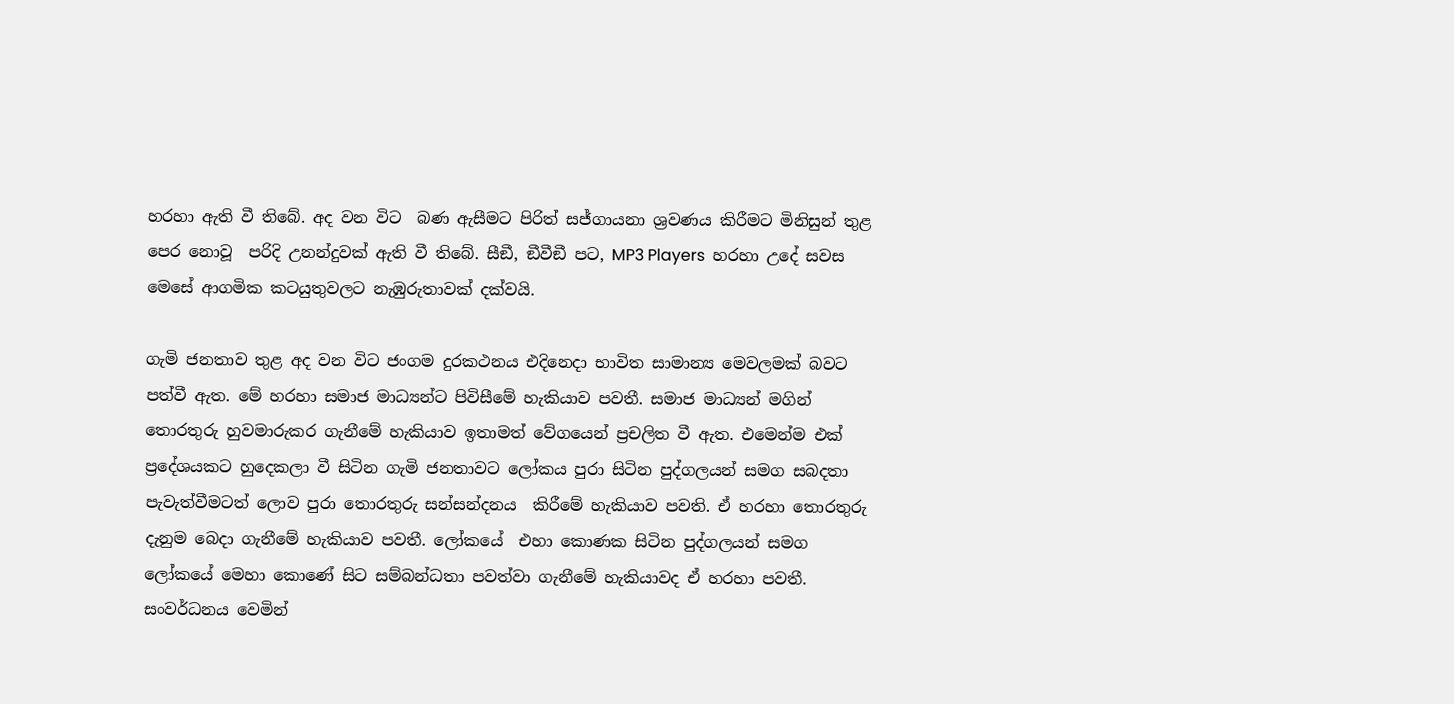හරහා ඇති වී තිබේ. අද වන විට  බණ ඇසීමට පිරිත් සජ්ගායනා ශ්‍රවණය කිරීමට මිනිසුන් තුළ පෙර නොවූ  පරිදි උනන්දුවක් ඇති වී තිබේ. සීඞී, ඞීවීඞී පට, MP3 Players  හරහා උදේ සවස මෙසේ ආගමික කටයුතුවලට නැඹුරුතාවක් දක්වයි.

ගැමි ජනතාව තුළ අද වන විට ජංගම දුරකථනය එදිනෙදා භාවිත සාමාන්‍ය මෙවලමක් බවට පත්වී ඇත. මේ හරහා සමාජ මාධ්‍යන්ට පිවිසීමේ හැකියාව පවතී. සමාජ මාධ්‍යන් මගින් තොරතුරු හුවමාරුකර ගැනීමේ හැකියාව ඉතාමත් වේගයෙන් ප්‍රචලිත වී ඇත. එමෙන්ම එක් ප්‍රදේශයකට හුදෙකලා වී සිටින ගැමි ජනතාවට ලෝකය පුරා සිටින පුද්ගලයන් සමග සබදතා පැවැත්වීමටත් ලොව පුරා තොරතුරු සන්සන්දනය  කිරීමේ හැකියාව පවති. ඒ හරහා තොරතුරු දැනුම බෙදා ගැනීමේ හැකියාව පවතී. ලෝකයේ  එහා කොණක සිටින පුද්ගලයන් සමග ලෝකයේ මෙහා කොණේ සිට සම්බන්ධතා පවත්වා ගැනීමේ හැකියාවද ඒ හරහා පවතී.
සංවර්ධනය වෙමින්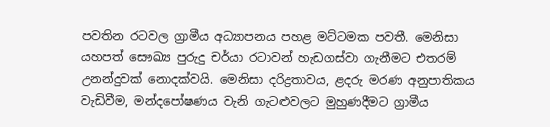පවතින රටවල ග්‍රාමීය අධ්‍යාපනය පහළ මට්ටමක පවතී. මෙනිසා යහපත් සෞඛ්‍ය පුරුදු චර්යා රටාවන් හැඩගස්වා ගැනීමට එතරම් උනන්දුවක් නොදක්වයි. මෙනිසා දරිද්‍රතාවය, ළදරු මරණ අනුපාතිකය වැඩිවීම, මන්දපෝෂණය වැනි ගැටළුවලට මුහුණදීමට ග්‍රාමීය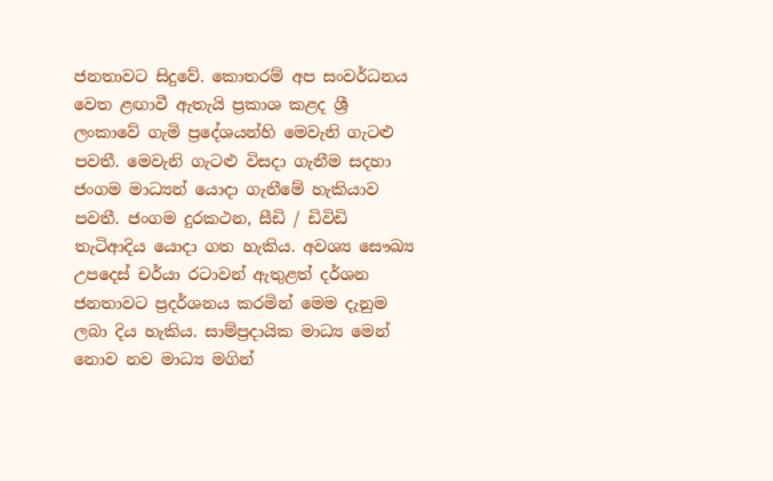ජනතාවට සිදුවේ. කොතරම් අප සංවර්ධනය වෙත ළඟාවී ඇතැයි ප්‍රකාශ කළද ශ්‍රී ලංකාවේ ගැමි ප්‍රදේශයන්හි මෙවැනි ගැටළු පවතී. මෙවැනි ගැටළු විසදා ගැනීම සදහා ජංගම මාධ්‍යන් යොදා ගැනීමේ හැකියාව පවතී. ජංගම දුරකථන, සීඩි / ඩිවිඩි තැටිආදිය යොදා ගත හැකිය. අවශ්‍ය සෞඛ්‍ය උපදෙස් චර්යා රටාවන් ඇතුළත් දර්ශන ජනතාවට ප්‍රදර්ශනය කරමින් මෙම දැනුම ලබා දිය හැකිය. සාම්ප්‍රදායික මාධ්‍ය මෙන් නොව නව මාධ්‍ය මගින්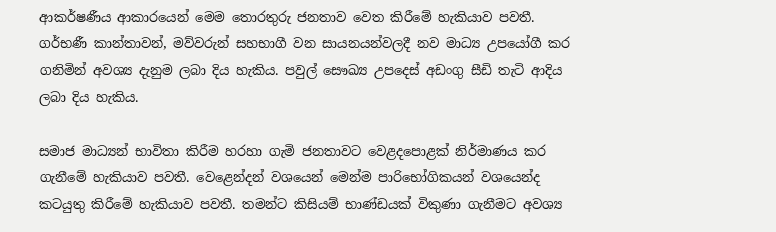ආකර්ෂණීය ආකාරයෙන් මෙම තොරතුරු ජනතාව වෙත කිරීමේ හැකියාව පවතී. ගර්භණී කාන්තාවන්, මව්වරුන් සහභාගී වන සායනයන්වලදී නව මාධ්‍ය උපයෝගී කර ගනිමින් අවශ්‍ය දැනුම ලබා දිය හැකිය. පවුල් සෞඛ්‍ය උපදෙස් අඩංගු සීඩි තැටි ආදිය ලබා දිය හැකිය.

සමාජ මාධ්‍යන් භාවිතා කිරීම හරහා ගැමි ජනතාවට වෙළදපොළක් නිර්මාණය කර ගැනීමේ හැකියාව පවතී. වෙළෙන්දන් වශයෙන් මෙන්ම පාරිභෝගිකයන් වශයෙන්ද කටයුතු කිරීමේ හැකියාව පවතී. තමන්ට කිසියම් භාණ්ඩයක් විකුණා ගැනීමට අවශ්‍ය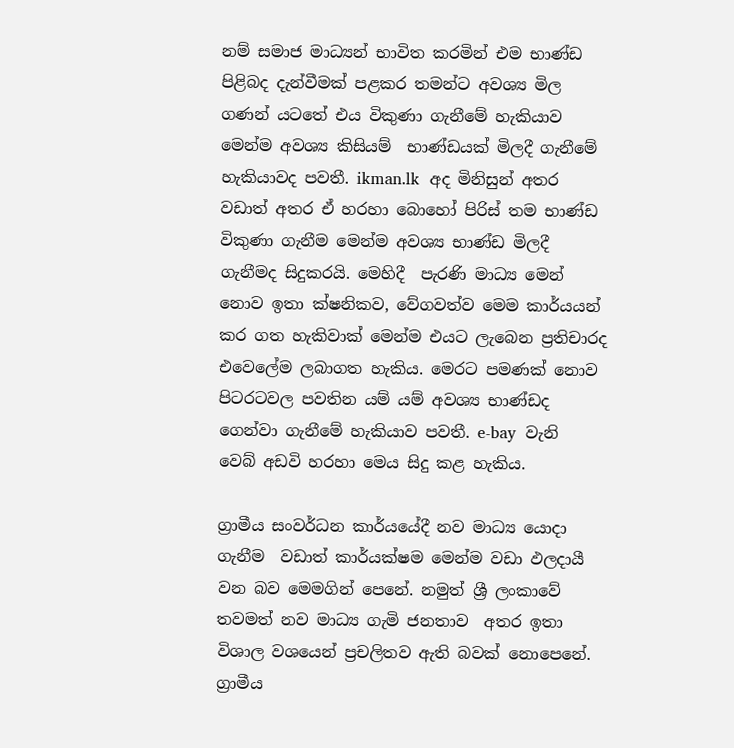නම් සමාජ මාධ්‍යන් භාවිත කරමින් එම භාණ්ඩ පිළිබද දැන්වීමක් පළකර තමන්ට අවශ්‍ය මිල ගණන් යටතේ එය විකුණා ගැනීමේ හැකියාව මෙන්ම අවශ්‍ය කිසියම්  භාණ්ඩයක් මිලදී ගැනීමේ හැකියාවද පවතී. ikman.lk  අද මිනිසුන් අතර වඩාත් අතර ඒ හරහා බොහෝ පිරිස් තම භාණ්ඩ විකුණා ගැනීම මෙන්ම අවශ්‍ය භාණ්ඩ මිලදී ගැනීමද සිදුකරයි. මෙහිදී  පැරණි මාධ්‍ය මෙන් නොව ඉතා ක්ෂනිකව, වේගවත්ව මෙම කාර්යයන් කර ගත හැකිවාක් මෙන්ම එයට ලැබෙන ප්‍රතිචාරද  එවෙලේම ලබාගත හැකිය. මෙරට පමණක් නොව පිටරටවල පවතින යම් යම් අවශ්‍ය භාණ්ඩද ගෙන්වා ගැනීමේ හැකියාව පවතී. e-bay  වැනි  වෙබ් අඩවි හරහා මෙය සිදු කළ හැකිය.

ග්‍රාමීය සංවර්ධන කාර්යයේදී නව මාධ්‍ය යොදා ගැනීම  වඩාත් කාර්යක්ෂම මෙන්ම වඩා ඵලදායී වන බව මෙමගින් පෙනේ. නමුත් ශ්‍රී ලංකාවේ තවමත් නව මාධ්‍ය ගැමි ජනතාව  අතර ඉතා විශාල වශයෙන් ප්‍රචලිතව ඇති බවක් නොපෙනේ. ග්‍රාමීය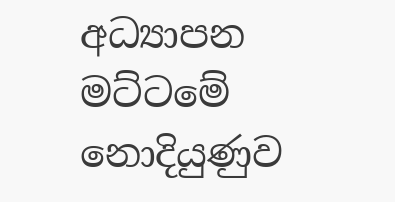අධ්‍යාපන මට්ටමේ නොදියුණුව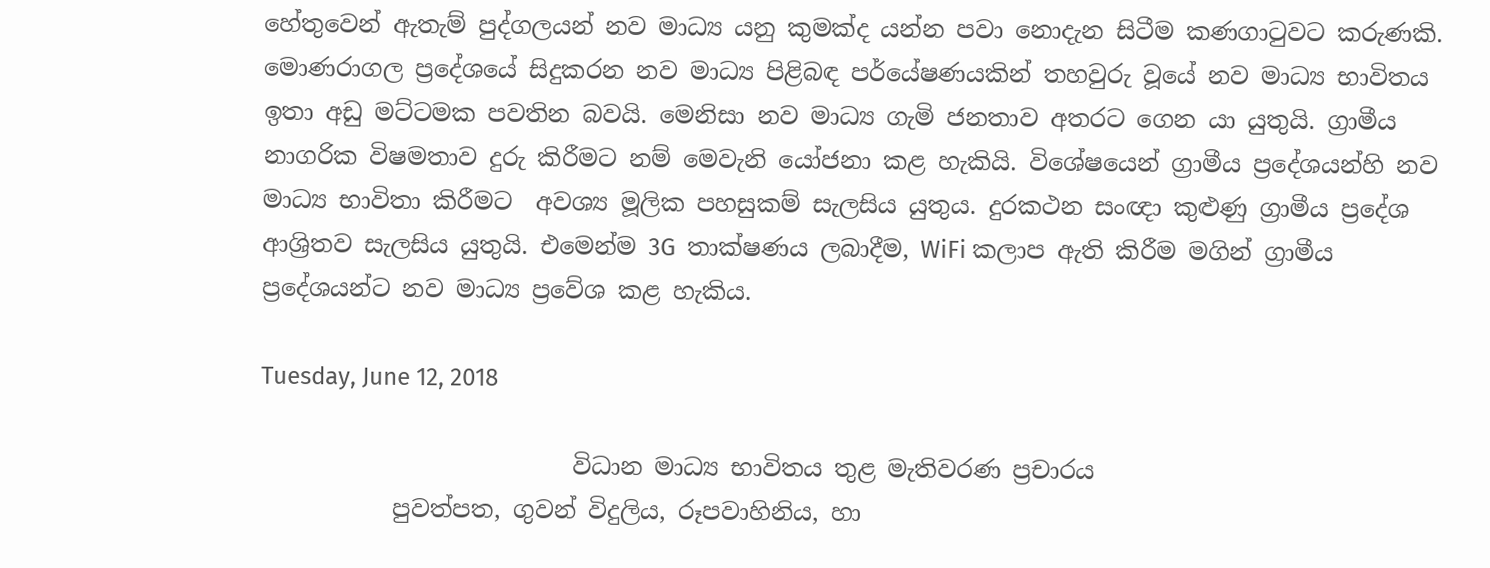හේතුවෙන් ඇතැම් පුද්ගලයන් නව මාධ්‍ය යනු කුමක්ද යන්න පවා නොදැන සිටීම කණගාටුවට කරුණකි. මොණරාගල ප්‍රදේශයේ සිදුකරන නව මාධ්‍ය පිළිබඳ පර්යේෂණයකින් තහවුරු වූයේ නව මාධ්‍ය භාවිතය ඉතා අඩු මට්ටමක පවතින බවයි. මෙනිසා නව මාධ්‍ය ගැමි ජනතාව අතරට ගෙන යා යුතුයි. ග්‍රාමීය නාගරික විෂමතාව දුරු කිරීමට නම් මෙවැනි යෝජනා කළ හැකියි. විශේෂයෙන් ග්‍රාමීය ප්‍රදේශයන්හි නව මාධ්‍ය භාවිතා කිරීමට  අවශ්‍ය මූලික පහසුකම් සැලසිය යුතුය. දුරකථන සංඥා කුළුණු ග්‍රාමීය ප්‍රදේශ ආශ්‍රිතව සැලසිය යුතුයි. එමෙන්ම 3G  තාක්ෂණය ලබාදීම, WiFi කලාප ඇති කිරීම මගින් ග්‍රාමීය ප්‍රදේශයන්ට නව මාධ්‍ය ප්‍රවේශ කළ හැකිය.

Tuesday, June 12, 2018

                          විධාන මාධ්‍ය භාවිතය තුළ මැතිවරණ ප්‍රචාරය
           පුවත්පත, ගුවන් විදුලිය, රූපවාහිනිය, හා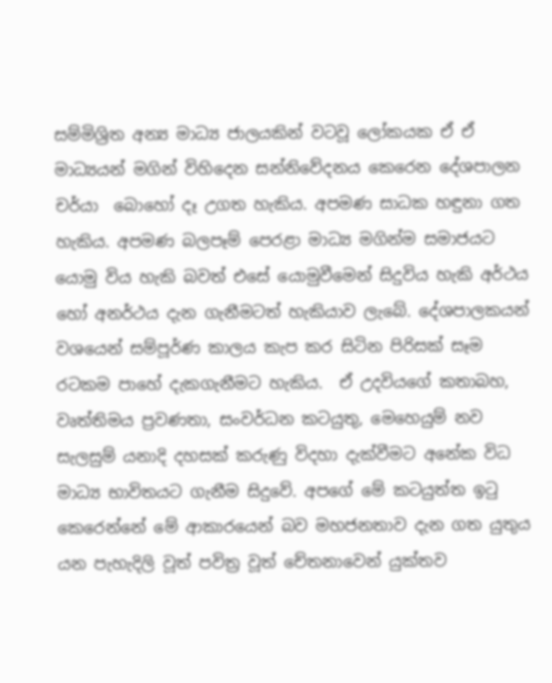සම්මිශ්‍රිත අන්‍ය මාධ්‍ය ජාලයකින් වටවූ ලෝකයක ඒ ඒ මාධ්‍යයන් මගින් විහිදෙන සන්නිවේදනය කෙරෙන දේශපාලන චර්යා  බොහෝ දෑ උගත හැකිය. අපමණ සාධක හඳුනා ගත හැකිය. අපමණ බලපෑම් පෙරළා මාධ්‍ය මගින්ම සමාජයට යොමු විය හැකි බවත් එසේ යොමුවීමෙන් සිදුවිය හැකි අර්ථය හෝ අනර්ථය දැන ගැනීමටත් හැකියාව ලැබේ. දේශපාලකයන් වශයෙන් සම්පූර්ණ කාලය කැප කර සිටින පිරිසක් සෑම රටකම පාහේ දැකගැනීමට හැකිය.  ඒ උදවියගේ කතාබහ, වෘත්තිමය ප්‍රවණතා, සංවර්ධන කටයුතු, මෙහෙයුම් නව සැලසුම් යනාදි දහසක් කරුණු විදහා දැක්වීමට අනේක විධ මාධ්‍ය භාවිතයට ගැනීම සිදුවේ. අපගේ මේ කටයුත්ත ඉටු කෙරෙන්නේ මේ ආකාරයෙන් බව මහජනතාව දැන ගත යුතුය යන පැහැදිලි වූත් පවිත්‍ර වූත් චේතනාවෙන් යුක්තව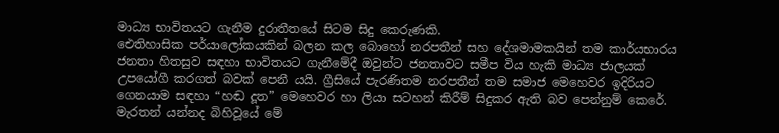මාධ්‍ය භාවිතයට ගැනීම දුරාතීතයේ සිටම සිදු කෙරුණකි.
ඓතිහාසික පර්යාලෝකයකින් බලන කල බොහෝ නරපතීන් සහ දේශමාමකයින් තම කාර්යභාරය ජනතා හිතසුව සඳහා භාවිතයට ගැනීමේදී ඔවුන්ට ජනතාවට සමීප විය හැකි මාධ්‍ය ජාලයක් උපයෝගී කරගත් බවක් පෙනී යයි. ග්‍රීසියේ පැරණිතම නරපතීන් තම සමාජ මෙහෙවර ඉදිරියට ගෙනයාම සඳහා “හඬ දූත” මෙහෙවර හා ලියා සටහන් කිරීම් සිදුකර ඇති බව පෙන්නුම් කෙරේ. මැරතන් යන්නද බිහිවූයේ මේ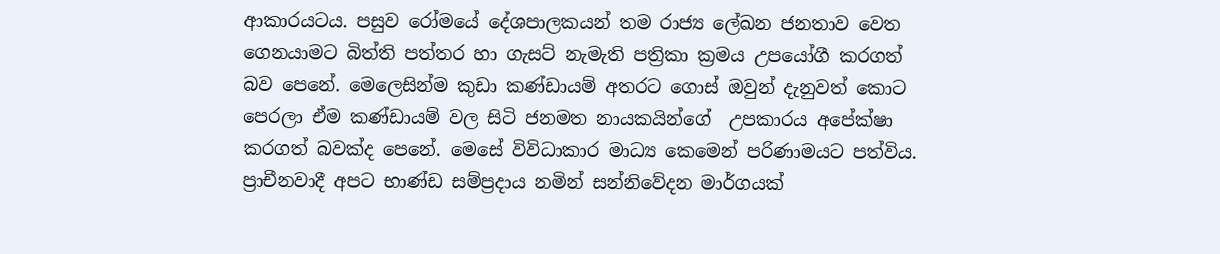ආකාරයටය. පසුව රෝමයේ දේශපාලකයන් තම රාජ්‍ය ලේඛන ජනතාව වෙත ගෙනයාමට බිත්ති පත්තර හා ගැසට් නැමැති පත්‍රිකා ක්‍රමය උපයෝගී කරගත් බව පෙනේ. මෙලෙසින්ම කුඩා කණ්ඩායම් අතරට ගොස් ඔවුන් දැනුවත් කොට පෙරලා ඒම කණ්ඩායම් වල සිටි ජනමත නායකයින්ගේ  උපකාරය අපේක්ෂා කරගත් බවක්ද පෙනේ. මෙසේ විවිධාකාර මාධ්‍ය කෙමෙන් පරිණාමයට පත්විය. ප්‍රාචීනවාදී අපට භාණ්ඩ සම්ප්‍රදාය නමින් සන්නිවේදන මාර්ගයක්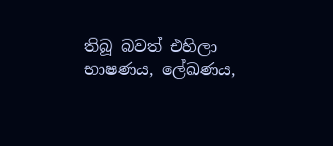තිබූ බවත් එහිලා භාෂණය, ලේඛණය,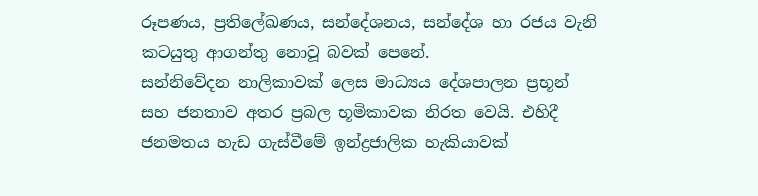රූපණය, ප්‍රතිලේඛණය, සන්දේශනය, සන්දේශ හා රජය වැනි කටයුතු ආගන්තු නොවූ බවක් පෙනේ.
සන්නිවේදන නාලිකාවක් ලෙස මාධ්‍යය දේශපාලන ප්‍රභූන් සහ ජනතාව අතර ප්‍රබල භූමිකාවක නිරත වෙයි. එහිදී ජනමතය හැඩ ගැස්වීමේ ඉන්ද්‍රජාලික හැකියාවක්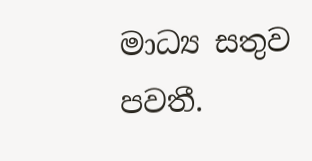මාධ්‍ය සතුව පවතී.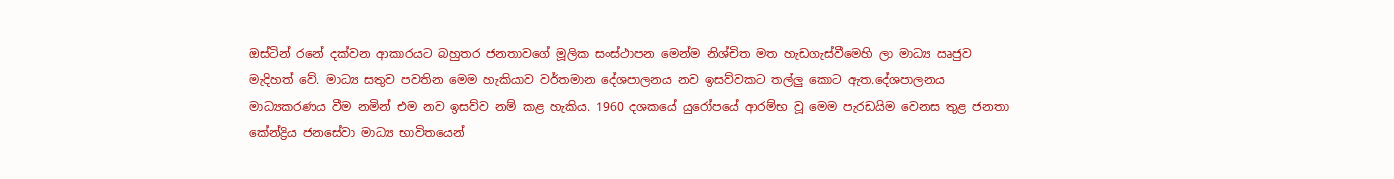ඔස්ටින් රනේ දක්වන ආකාරයට බහුතර ජනතාවගේ මූලික සංස්ථාපන මෙන්ම නිශ්චිත මත හැඩගැස්වීමෙහි ලා මාධ්‍ය ඍජුව මැදිහත් වේ. මාධ්‍ය සතුව පවතින මෙම හැකියාව වර්තමාන දේශපාලනය නව ඉසව්වකට තල්ලු කොට ඇත.දේශපාලනය මාධ්‍යකරණය වීම නමින් එම නව ඉසව්ව නම් කළ හැකිය. 1960 දශකයේ යුරෝපයේ ආරම්භ වූ මෙම පැරඩයිම වෙනස තුළ ජනතා කේන්ද්‍රිය ජනසේවා මාධ්‍ය භාවිතයෙන්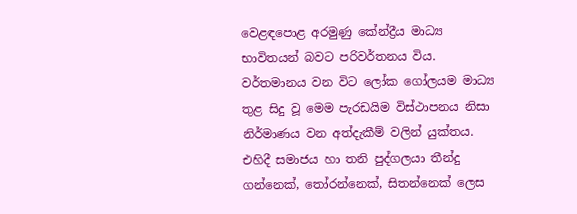වෙළඳපොළ අරමුණු කේන්ද්‍රීය මාධ්‍ය භාවිතයන් බවට පරිවර්තනය විය. වර්තමානය වන විට ලෝක ගෝලයම මාධ්‍ය  තුළ සිදු වූ මෙම පැරඩයිම විස්ථාපනය නිසා නිර්මාණය වන අත්දැකීම් වලින් යුක්තය. එහිදී සමාජය හා තනි පුද්ගලයා තීන්දු ගන්නෙක්, තෝරන්නෙක්, සිතන්නෙක් ලෙස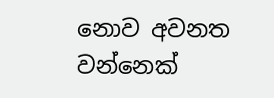නොව අවනත වන්නෙක්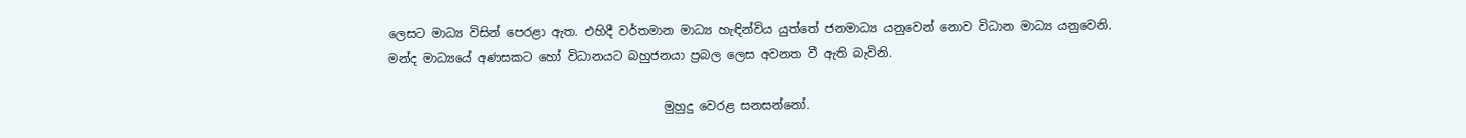ලෙසට මාධ්‍ය විසින් පෙරළා ඇත. එහිදී වර්තමාන මාධ්‍ය හැඳින්විය යුත්තේ ජනමාධ්‍ය යනුවෙන් නොව විධාන මාධ්‍ය යනුවෙනි. මන්ද මාධ්‍යයේ අණසකට හෝ විධානයට බහුජනයා ප්‍රබල ලෙස අවනත වී ඇති බැවිනි.

                                              මුහුදු වෙරළ සනසන්නෝ.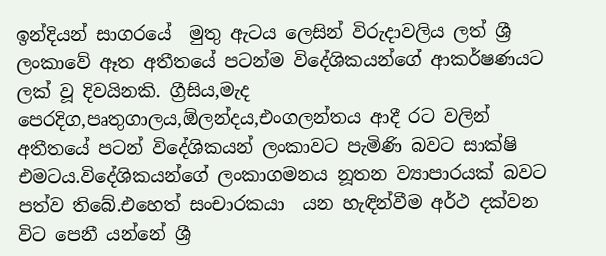ඉන්දියන් සාගරයේ  මුතු ඇටය ලෙසින් විරුදාවලිය ලත් ශ්‍රී ලංකාවේ ඈත අතීතයේ පටන්ම විදේශිකයන්ගේ ආකර්ෂණයට ලක් වූ දිවයිනකි. ග්‍රීසිය,මැද පෙරදිග,පෘතුගාලය,ඕලන්දය,එංගලන්තය ආදී රට වලින් අතීතයේ පටන් විදේශිකයන් ලංකාවට පැමිණි බවට සාක්ෂි එමටය.විදේශිකයන්ගේ ලංකාගමනය නූතන ව්‍යාපාරයක් බවට පත්ව තිබේ.එහෙත් සංචාරකයා  යන හැඳින්වීම අර්ථ දක්වන විට පෙනී යන්නේ ශ්‍රී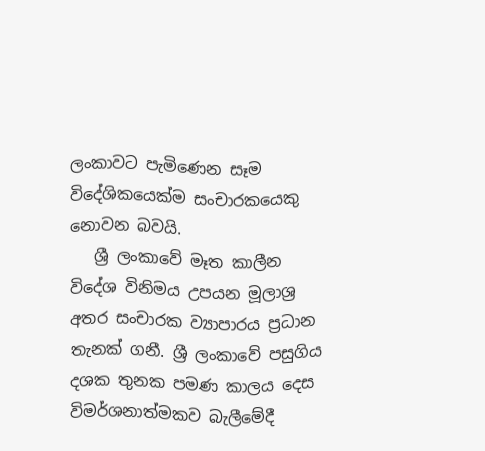ලංකාවට පැමිණෙන සෑම විදේශිකයෙක්ම සංචාරකයෙකු නොවන බවයි.
   ශ්‍රී ලංකාවේ මෑත කාලීන විදේශ විනිමය උපයන මූලාශ්‍ර අතර සංචාරක ව්‍යාපාරය ප්‍රධාන තැනක් ගනී. ශ්‍රී ලංකාවේ පසුගිය දශක තුනක පමණ කාලය දෙස විමර්ශනාත්මකව බැලීමේදී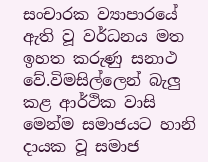සංචාරක ව්‍යාපාරයේ ඇති වූ වර්ධනය මත ඉහත කරුණු සනාථ වේ.විමසිල්ලෙන් බැලු කළ ආර්ථික වාසි මෙන්ම සමාජයට හානි දායක වූ සමාජ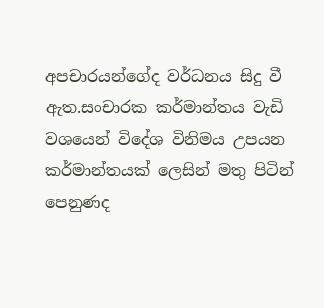අපචාරයන්ගේද වර්ධනය සිදු වී ඇත.සංචාරක කර්මාන්තය වැඩි වශයෙන් විදේශ විනිමය උපයන කර්මාන්තයක් ලෙසින් මතු පිටින් පෙනුණද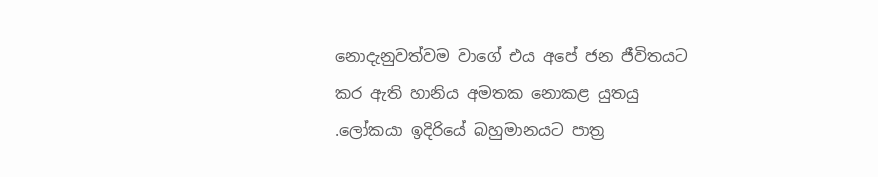නොදැනුවත්වම වාගේ එය අපේ ජන ජීවිතයට කර ඇති හානිය අමතක නොකළ යුතයු .ලෝකයා ඉදිරියේ බහුමානයට පාත්‍ර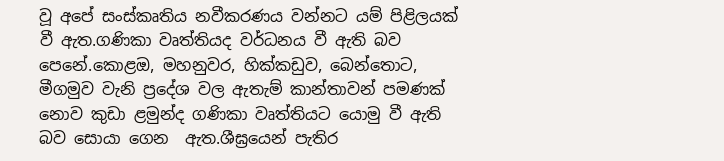වූ අපේ සංස්කෘතිය නවීකරණය වන්නට යම් පිළිලයක් වී ඇත.ගණිකා වෘත්තියද වර්ධනය වී ඇති බව පෙනේ.කොළඔ, මහනුවර, හික්කඩුව, බෙන්තොට, මීගමුව වැනි ප්‍රදේශ වල ඇතැම් කාන්තාවන් පමණක් නොව කුඩා ළමුන්ද ගණිකා වෘත්තියට යොමු වී ඇති බව සොයා ගෙන  ඇත.ශීඝ්‍රයෙන් පැතිර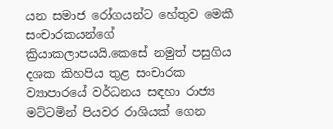යන සමාජ රෝගයන්ට හේතුව මෙකී සංචාරකයන්ගේ ක්‍රියාකලාපයයි.කෙසේ නමුත් පසුගිය දශක කිහපිය තුළ සංචාරක ව්‍යාපාරයේ වර්ධනය සඳහා රාජ්‍ය මට්ටමින් පියවර රාශියක් ගෙන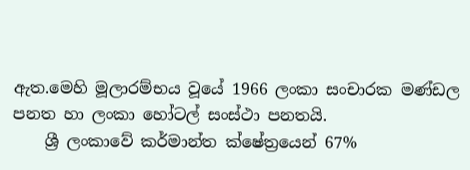ඇත.මෙහි මූලාරම්භය වූයේ 1966 ලංකා සංචාරක මණ්ඩල පනත හා ලංකා හෝටල් සංස්ථා පනතයි.
    ශ්‍රී ලංකාවේ කර්මාන්ත ක්ෂේත්‍රයෙන් 67%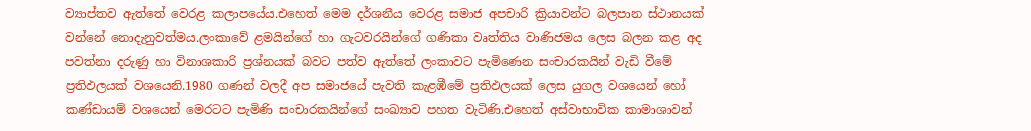ව්‍යාප්තව ඇත්තේ වෙරළ කලාපයේය.එහෙත් මෙම දර්ශනීය වෙරළ සමාජ අපචාරි ක්‍රියාවන්ට බලපාන ස්ථානයක් වන්නේ නොදැනුවත්මය.ලංකාවේ ළමයින්ගේ හා ගැටවරයින්ගේ ගණිකා වෘත්තිය වාණිජමය ලෙස බලන කළ අද පවත්නා දරුණු හා විනාශකාරි ප්‍රශ්නයක් බවට පත්ව ඇත්තේ ලංකාවට පැමිණෙන සංචාරකයින් වැඩි වීමේ ප්‍රතිඵලයක් වශයෙනි.1980 ගණන් වලදී අප සමාජයේ පැවති කැළඹීමේ ප්‍රතිඵලයක් ලෙස යුගල වශයෙන් හෝ කණ්ඩායම් වශයෙන් මෙරටට පැමිණි සංචාරකයින්ගේ සංඛ්‍යාව පහත වැටිණි.එහෙත් අස්වාභාවික කාමාශාවන්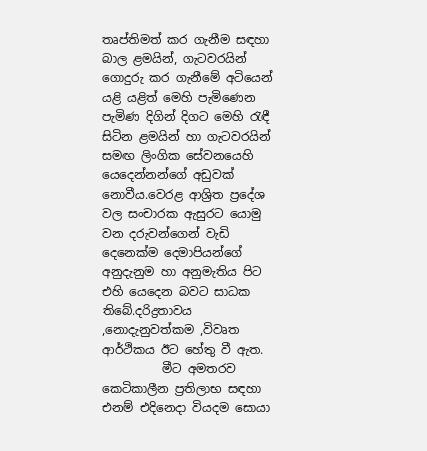තෘප්තිමත් කර ගැනීම සඳහා බාල ළමයින්, ගැටවරයින් ගොදුරු කර ගැනීමේ අටියෙන් යළි යළිත් මෙහි පැමිණෙන පැමිණ දිගින් දිගට මෙහි රැඳී සිටින ළමයින් හා ගැටවරයින් සමඟ ලිංගික සේවනයෙහි යෙදෙන්නන්ගේ අඩුවක් නොවීය.වෙරළ ආශ්‍රිත ප්‍රදේශ වල සංචාරක ඇසුරට යොමු වන දරුවන්ගෙන් වැඩි දෙනෙක්ම දෙමාපියන්ගේ අනුදැනුම හා අනුමැතිය පිට එහි යෙදෙන බවට සාධක තිබේ.දරිද්‍රතාවය ,නොදැනුවත්කම ,විවෘත ආර්ථිකය ඊට හේතු වී ඇත.
          මීට අමතරව කෙටිකාලීන ප්‍රතිලාභ සඳහා එනම් එදිනෙදා වියදම සොයා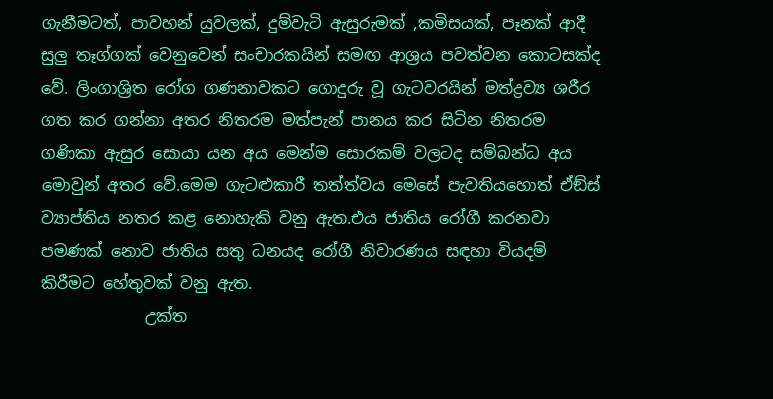ගැනීමටත්, පාවහන් යුවලක්, දුම්වැටි ඇසුරුමක් ,කමිසයක්, පෑනක් ආදී සුලු තෑග්ගක් වෙනුවෙන් සංචාරකයින් සමඟ ආශ්‍රය පවත්වන කොටසක්ද වේ. ලිංගාශ්‍රිත රෝග ගණනාවකට ගොදුරු වූ ගැටවරයින් මත්ද්‍රව්‍ය ශරීර ගත කර ගන්නා අතර නිතරම මත්පැන් පානය කර සිටින නිතරම ගණිකා ඇසුර සොයා යන අය මෙන්ම සොරකම් වලටද සම්බන්ධ අය මොවුන් අතර වේ.මෙම ගැටළුකාරී තත්ත්වය මෙසේ පැවතියහොත් ඒඞ්ස් ව්‍යාප්තිය නතර කළ නොහැකි වනු ඇත.එය ජාතිය රෝගී කරනවා පමණක් නොව ජාතිය සතු ධනයද රෝගී නිවාරණය සඳහා වියදම් කිරීමට හේතුවක් වනු ඇත.
             උක්ත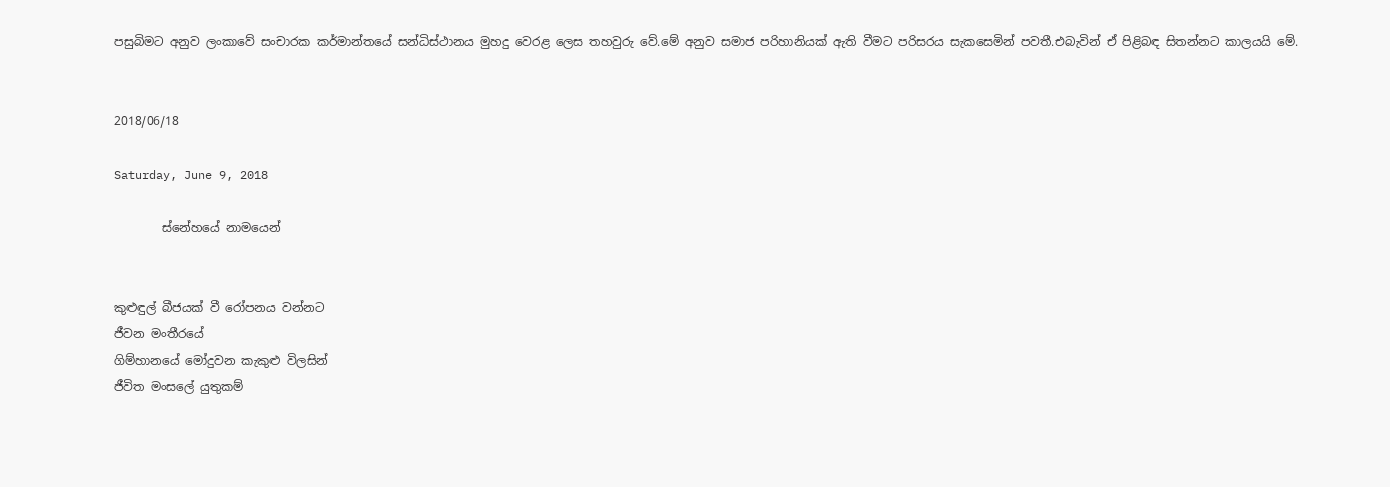පසුබිමට අනුව ලංකාවේ සංචාරක කර්මාන්තයේ සන්ධිස්ථානය මුහදු වෙරළ ලෙස තහවුරු වේ.මේ අනුව සමාජ පරිහානියක් ඇති වීමට පරිසරය සැකසෙමින් පවතී.එබැවින් ඒ පිළිබඳ සිතන්නට කාලයයි මේ.


2018/06/18

Saturday, June 9, 2018

        ස්නේහයේ නාමයෙන්


කුළුඳුල් බීජයක් වී රෝපනය වන්නට
ජීවන මංතීරයේ
ගිම්හානයේ මෝදුවන කැකුළු විලසින්
ජීවිත මංසලේ යුතුකම්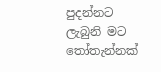පුදන්නට
ලැබුනි මට තෝතැන්නක්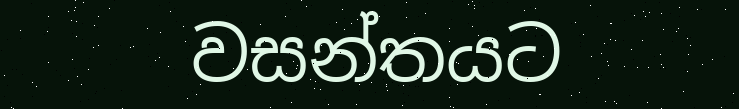වසන්තයට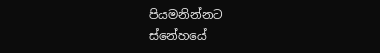පියමනින්නට
ස්නේහයේ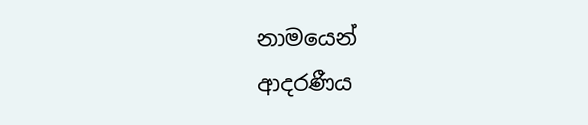නාමයෙන්
ආදරණීය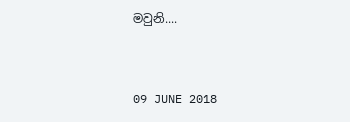මවුනි....


09 JUNE 2018